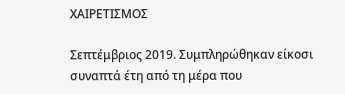ΧΑΙΡΕΤΙΣΜΟΣ

Σεπτέμβριος 2019. Συμπληρώθηκαν είκοσι συναπτά έτη από τη μέρα που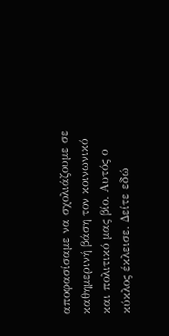αποφασίσαμε να σχολιάζουμε σε καθημερινή βάση τον κοινωνικό και πολιτικό μας βίο. Αυτός ο κύκλος έκλεισε. Δείτε εδώ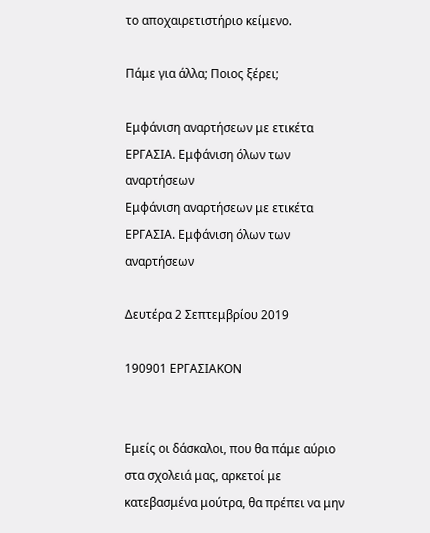το αποχαιρετιστήριο κείμενο.

Πάμε για άλλα; Ποιος ξέρει;

Εμφάνιση αναρτήσεων με ετικέτα ΕΡΓΑΣΙΑ. Εμφάνιση όλων των αναρτήσεων
Εμφάνιση αναρτήσεων με ετικέτα ΕΡΓΑΣΙΑ. Εμφάνιση όλων των αναρτήσεων

Δευτέρα 2 Σεπτεμβρίου 2019

190901 ΕΡΓΑΣΙΑΚΟΝ


Εμείς οι δάσκαλοι, που θα πάμε αύριο στα σχολειά μας, αρκετοί με κατεβασμένα μούτρα, θα πρέπει να μην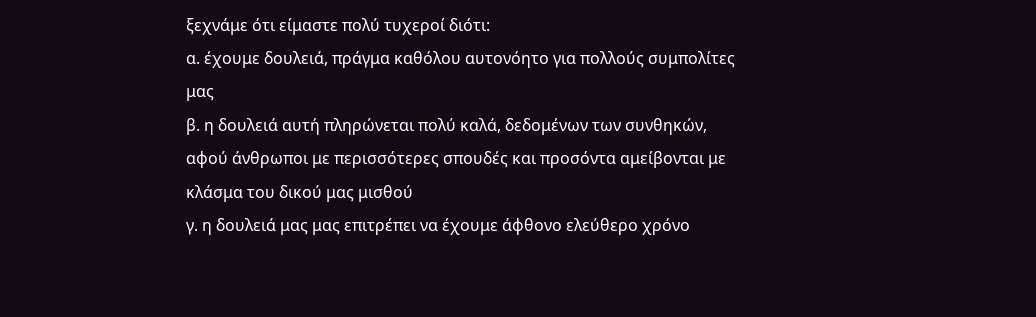ξεχνάμε ότι είμαστε πολύ τυχεροί διότι:
α. έχουμε δουλειά, πράγμα καθόλου αυτονόητο για πολλούς συμπολίτες μας
β. η δουλειά αυτή πληρώνεται πολύ καλά, δεδομένων των συνθηκών, αφού άνθρωποι με περισσότερες σπουδές και προσόντα αμείβονται με κλάσμα του δικού μας μισθού
γ. η δουλειά μας μας επιτρέπει να έχουμε άφθονο ελεύθερο χρόνο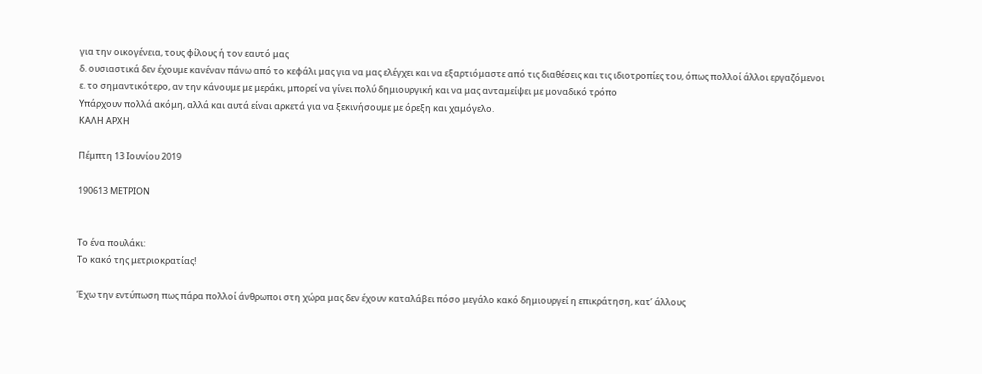για την οικογένεια, τους φίλους ή τον εαυτό μας
δ. ουσιαστικά δεν έχουμε κανέναν πάνω από το κεφάλι μας για να μας ελέγχει και να εξαρτιόμαστε από τις διαθέσεις και τις ιδιοτροπίες του, όπως πολλοί άλλοι εργαζόμενοι
ε. το σημαντικότερο, αν την κάνουμε με μεράκι, μπορεί να γίνει πολύ δημιουργική και να μας ανταμείψει με μοναδικό τρόπο
Υπάρχουν πολλά ακόμη, αλλά και αυτά είναι αρκετά για να ξεκινήσουμε με όρεξη και χαμόγελο.
ΚΑΛΗ ΑΡΧΗ

Πέμπτη 13 Ιουνίου 2019

190613 ΜΕΤΡΙΟΝ


Το ένα πουλάκι:
Το κακό της μετριοκρατίας!

Έχω την εντύπωση πως πάρα πολλοί άνθρωποι στη χώρα μας δεν έχουν καταλάβει πόσο μεγάλο κακό δημιουργεί η επικράτηση, κατ’ άλλους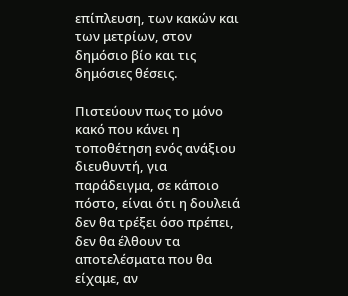επίπλευση, των κακών και των μετρίων, στον δημόσιο βίο και τις δημόσιες θέσεις.

Πιστεύουν πως το μόνο κακό που κάνει η τοποθέτηση ενός ανάξιου διευθυντή, για παράδειγμα, σε κάποιο πόστο, είναι ότι η δουλειά δεν θα τρέξει όσο πρέπει, δεν θα έλθουν τα αποτελέσματα που θα είχαμε, αν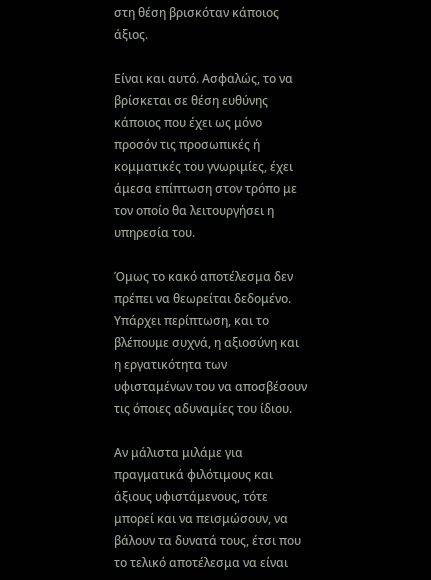στη θέση βρισκόταν κάποιος άξιος.

Είναι και αυτό. Ασφαλώς, το να βρίσκεται σε θέση ευθύνης κάποιος που έχει ως μόνο προσόν τις προσωπικές ή κομματικές του γνωριμίες, έχει άμεσα επίπτωση στον τρόπο με τον οποίο θα λειτουργήσει η υπηρεσία του.

Όμως το κακό αποτέλεσμα δεν πρέπει να θεωρείται δεδομένο. Υπάρχει περίπτωση, και το βλέπουμε συχνά, η αξιοσύνη και η εργατικότητα των υφισταμένων του να αποσβέσουν τις όποιες αδυναμίες του ίδιου.

Αν μάλιστα μιλάμε για πραγματικά φιλότιμους και άξιους υφιστάμενους, τότε μπορεί και να πεισμώσουν, να βάλουν τα δυνατά τους, έτσι που το τελικό αποτέλεσμα να είναι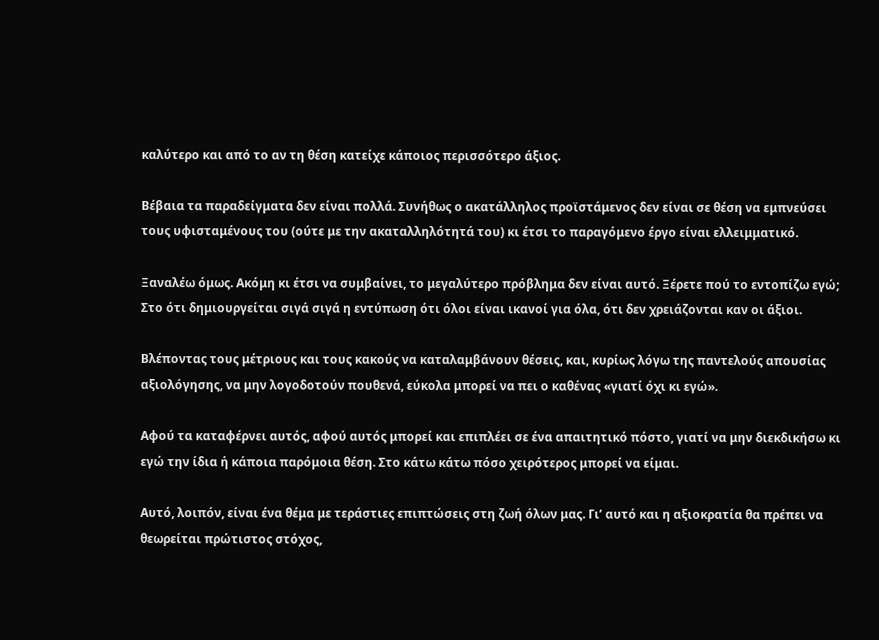καλύτερο και από το αν τη θέση κατείχε κάποιος περισσότερο άξιος.

Βέβαια τα παραδείγματα δεν είναι πολλά. Συνήθως ο ακατάλληλος προϊστάμενος δεν είναι σε θέση να εμπνεύσει τους υφισταμένους του (ούτε με την ακαταλληλότητά του) κι έτσι το παραγόμενο έργο είναι ελλειμματικό.

Ξαναλέω όμως. Ακόμη κι έτσι να συμβαίνει, το μεγαλύτερο πρόβλημα δεν είναι αυτό. Ξέρετε πού το εντοπίζω εγώ; Στο ότι δημιουργείται σιγά σιγά η εντύπωση ότι όλοι είναι ικανοί για όλα, ότι δεν χρειάζονται καν οι άξιοι.

Βλέποντας τους μέτριους και τους κακούς να καταλαμβάνουν θέσεις, και, κυρίως λόγω της παντελούς απουσίας αξιολόγησης, να μην λογοδοτούν πουθενά, εύκολα μπορεί να πει ο καθένας «γιατί όχι κι εγώ».

Αφού τα καταφέρνει αυτός, αφού αυτός μπορεί και επιπλέει σε ένα απαιτητικό πόστο, γιατί να μην διεκδικήσω κι εγώ την ίδια ή κάποια παρόμοια θέση. Στο κάτω κάτω πόσο χειρότερος μπορεί να είμαι.

Αυτό, λοιπόν, είναι ένα θέμα με τεράστιες επιπτώσεις στη ζωή όλων μας. Γι’ αυτό και η αξιοκρατία θα πρέπει να θεωρείται πρώτιστος στόχος,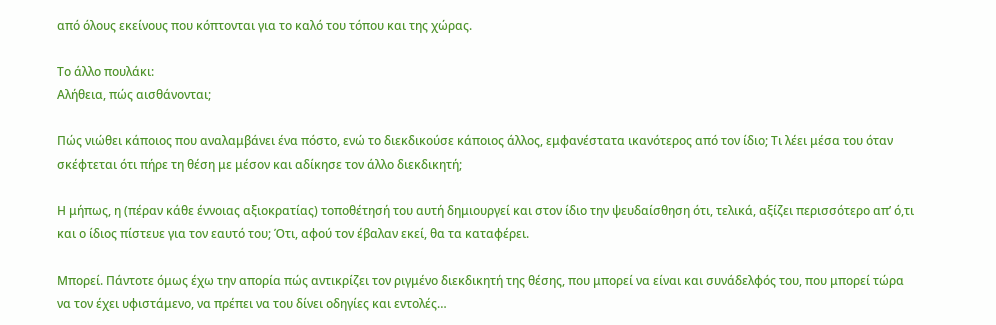από όλους εκείνους που κόπτονται για το καλό του τόπου και της χώρας.

Το άλλο πουλάκι:
Αλήθεια, πώς αισθάνονται;

Πώς νιώθει κάποιος που αναλαμβάνει ένα πόστο, ενώ το διεκδικούσε κάποιος άλλος, εμφανέστατα ικανότερος από τον ίδιο; Τι λέει μέσα του όταν σκέφτεται ότι πήρε τη θέση με μέσον και αδίκησε τον άλλο διεκδικητή;

Η μήπως, η (πέραν κάθε έννοιας αξιοκρατίας) τοποθέτησή του αυτή δημιουργεί και στον ίδιο την ψευδαίσθηση ότι, τελικά, αξίζει περισσότερο απ’ ό,τι και ο ίδιος πίστευε για τον εαυτό του; Ότι, αφού τον έβαλαν εκεί, θα τα καταφέρει.

Μπορεί. Πάντοτε όμως έχω την απορία πώς αντικρίζει τον ριγμένο διεκδικητή της θέσης, που μπορεί να είναι και συνάδελφός του, που μπορεί τώρα να τον έχει υφιστάμενο, να πρέπει να του δίνει οδηγίες και εντολές…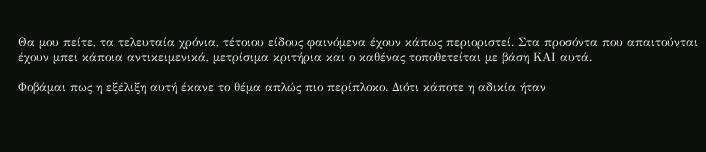Θα μου πείτε, τα τελευταία χρόνια, τέτοιου είδους φαινόμενα έχουν κάπως περιοριστεί. Στα προσόντα που απαιτούνται έχουν μπει κάποια αντικειμενικά, μετρίσιμα κριτήρια και ο καθένας τοποθετείται με βάση ΚΑΙ αυτά.

Φοβάμαι πως η εξέλιξη αυτή έκανε το θέμα απλώς πιο περίπλοκο. Διότι κάποτε η αδικία ήταν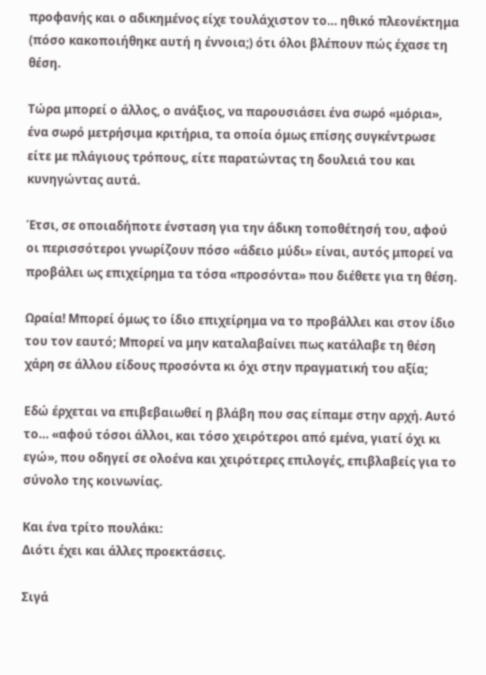προφανής και ο αδικημένος είχε τουλάχιστον το… ηθικό πλεονέκτημα (πόσο κακοποιήθηκε αυτή η έννοια;) ότι όλοι βλέπουν πώς έχασε τη θέση.

Τώρα μπορεί ο άλλος, ο ανάξιος, να παρουσιάσει ένα σωρό «μόρια», ένα σωρό μετρήσιμα κριτήρια, τα οποία όμως επίσης συγκέντρωσε είτε με πλάγιους τρόπους, είτε παρατώντας τη δουλειά του και κυνηγώντας αυτά.

Έτσι, σε οποιαδήποτε ένσταση για την άδικη τοποθέτησή του, αφού οι περισσότεροι γνωρίζουν πόσο «άδειο μύδι» είναι, αυτός μπορεί να προβάλει ως επιχείρημα τα τόσα «προσόντα» που διέθετε για τη θέση.

Ωραία! Μπορεί όμως το ίδιο επιχείρημα να το προβάλλει και στον ίδιο του τον εαυτό; Μπορεί να μην καταλαβαίνει πως κατάλαβε τη θέση χάρη σε άλλου είδους προσόντα κι όχι στην πραγματική του αξία;

Εδώ έρχεται να επιβεβαιωθεί η βλάβη που σας είπαμε στην αρχή. Αυτό το… «αφού τόσοι άλλοι, και τόσο χειρότεροι από εμένα, γιατί όχι κι εγώ», που οδηγεί σε ολοένα και χειρότερες επιλογές, επιβλαβείς για το σύνολο της κοινωνίας.

Και ένα τρίτο πουλάκι:
Διότι έχει και άλλες προεκτάσεις.

Σιγά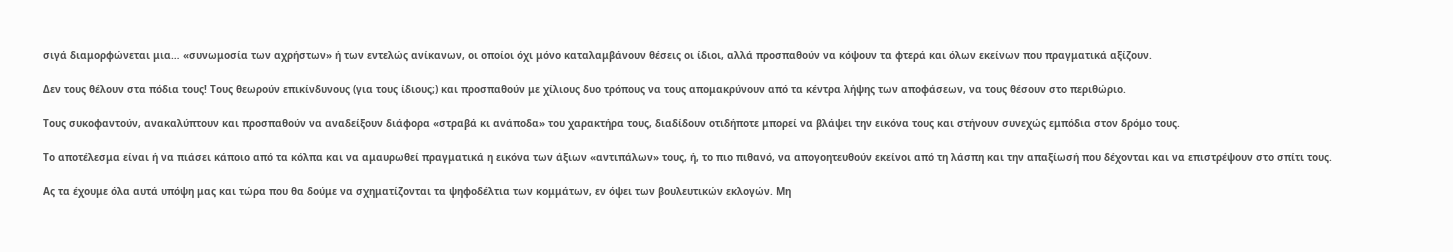σιγά διαμορφώνεται μια… «συνωμοσία των αχρήστων» ή των εντελώς ανίκανων, οι οποίοι όχι μόνο καταλαμβάνουν θέσεις οι ίδιοι, αλλά προσπαθούν να κόψουν τα φτερά και όλων εκείνων που πραγματικά αξίζουν.

Δεν τους θέλουν στα πόδια τους! Τους θεωρούν επικίνδυνους (για τους ίδιους;) και προσπαθούν με χίλιους δυο τρόπους να τους απομακρύνουν από τα κέντρα λήψης των αποφάσεων, να τους θέσουν στο περιθώριο.

Τους συκοφαντούν, ανακαλύπτουν και προσπαθούν να αναδείξουν διάφορα «στραβά κι ανάποδα» του χαρακτήρα τους, διαδίδουν οτιδήποτε μπορεί να βλάψει την εικόνα τους και στήνουν συνεχώς εμπόδια στον δρόμο τους.

Το αποτέλεσμα είναι ή να πιάσει κάποιο από τα κόλπα και να αμαυρωθεί πραγματικά η εικόνα των άξιων «αντιπάλων» τους, ή, το πιο πιθανό, να απογοητευθούν εκείνοι από τη λάσπη και την απαξίωσή που δέχονται και να επιστρέψουν στο σπίτι τους.

Ας τα έχουμε όλα αυτά υπόψη μας και τώρα που θα δούμε να σχηματίζονται τα ψηφοδέλτια των κομμάτων, εν όψει των βουλευτικών εκλογών. Μη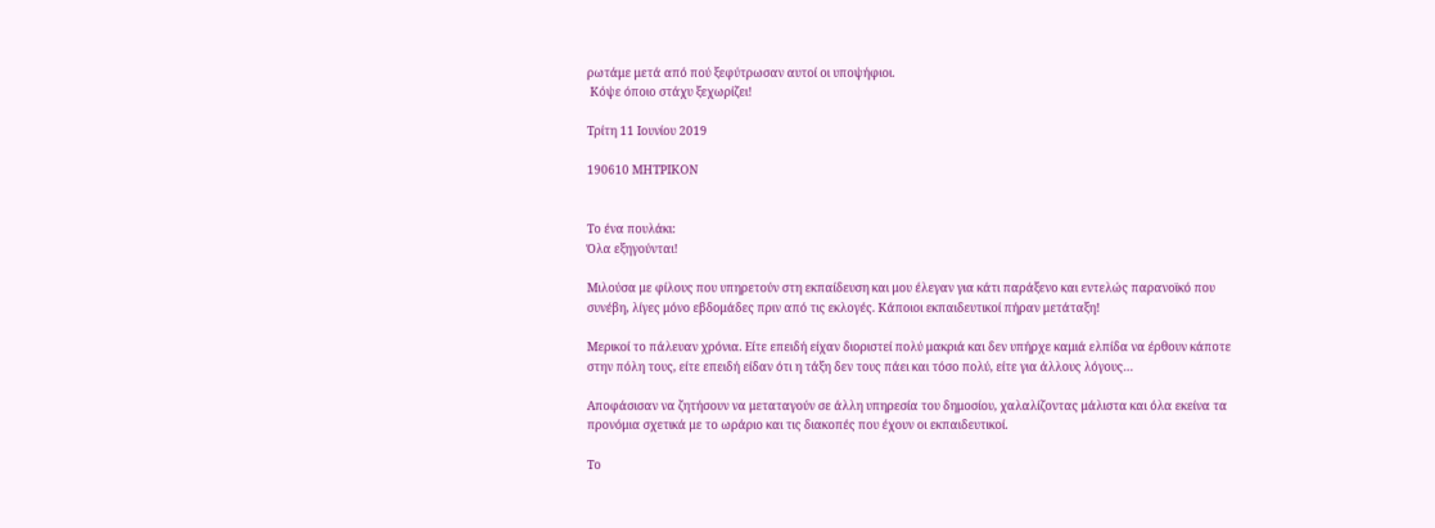ρωτάμε μετά από πού ξεφύτρωσαν αυτοί οι υποψήφιοι.
 Κόψε όποιο στάχυ ξεχωρίζει!

Τρίτη 11 Ιουνίου 2019

190610 ΜΗΤΡΙΚΟΝ


Το ένα πουλάκι:
Όλα εξηγούνται!

Μιλούσα με φίλους που υπηρετούν στη εκπαίδευση και μου έλεγαν για κάτι παράξενο και εντελώς παρανοϊκό που συνέβη, λίγες μόνο εβδομάδες πριν από τις εκλογές. Κάποιοι εκπαιδευτικοί πήραν μετάταξη!

Μερικοί το πάλευαν χρόνια. Είτε επειδή είχαν διοριστεί πολύ μακριά και δεν υπήρχε καμιά ελπίδα να έρθουν κάποτε στην πόλη τους, είτε επειδή είδαν ότι η τάξη δεν τους πάει και τόσο πολύ, είτε για άλλους λόγους…

Αποφάσισαν να ζητήσουν να μεταταγούν σε άλλη υπηρεσία του δημοσίου, χαλαλίζοντας μάλιστα και όλα εκείνα τα προνόμια σχετικά με το ωράριο και τις διακοπές που έχουν οι εκπαιδευτικοί.

Το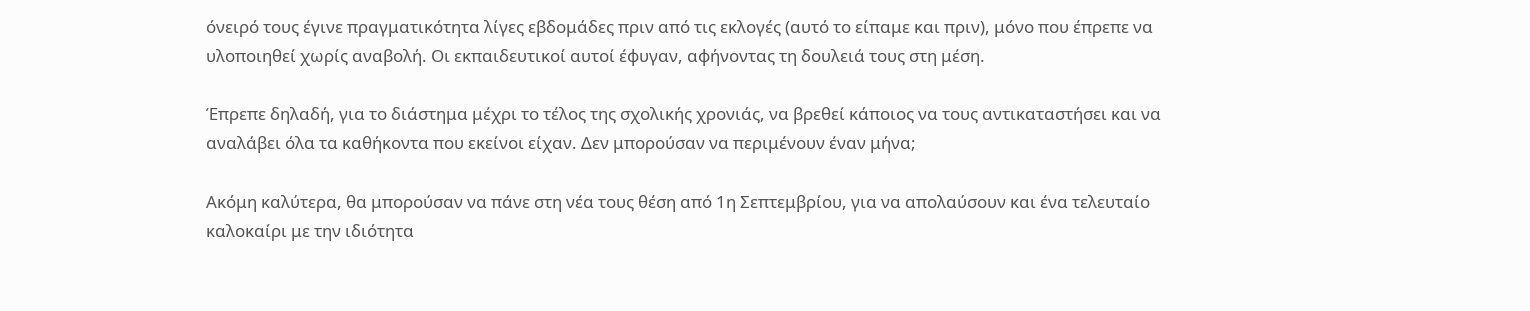όνειρό τους έγινε πραγματικότητα λίγες εβδομάδες πριν από τις εκλογές (αυτό το είπαμε και πριν), μόνο που έπρεπε να υλοποιηθεί χωρίς αναβολή. Οι εκπαιδευτικοί αυτοί έφυγαν, αφήνοντας τη δουλειά τους στη μέση.

Έπρεπε δηλαδή, για το διάστημα μέχρι το τέλος της σχολικής χρονιάς, να βρεθεί κάποιος να τους αντικαταστήσει και να αναλάβει όλα τα καθήκοντα που εκείνοι είχαν. Δεν μπορούσαν να περιμένουν έναν μήνα;

Ακόμη καλύτερα, θα μπορούσαν να πάνε στη νέα τους θέση από 1η Σεπτεμβρίου, για να απολαύσουν και ένα τελευταίο καλοκαίρι με την ιδιότητα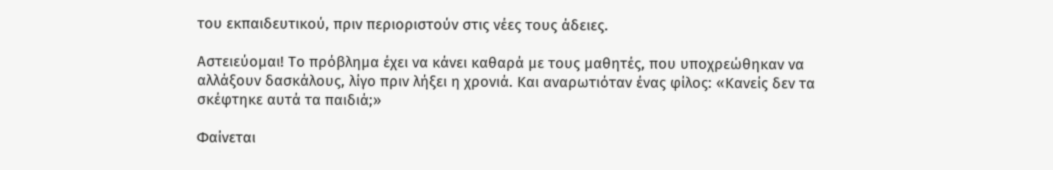του εκπαιδευτικού, πριν περιοριστούν στις νέες τους άδειες.

Αστειεύομαι! Το πρόβλημα έχει να κάνει καθαρά με τους μαθητές, που υποχρεώθηκαν να αλλάξουν δασκάλους, λίγο πριν λήξει η χρονιά. Και αναρωτιόταν ένας φίλος: «Κανείς δεν τα σκέφτηκε αυτά τα παιδιά;»

Φαίνεται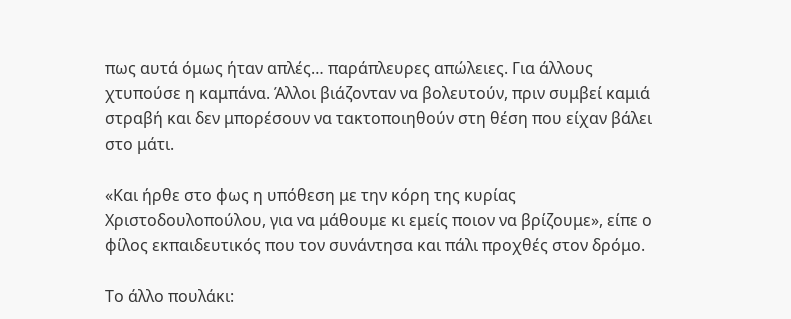πως αυτά όμως ήταν απλές… παράπλευρες απώλειες. Για άλλους χτυπούσε η καμπάνα. Άλλοι βιάζονταν να βολευτούν, πριν συμβεί καμιά στραβή και δεν μπορέσουν να τακτοποιηθούν στη θέση που είχαν βάλει στο μάτι.

«Και ήρθε στο φως η υπόθεση με την κόρη της κυρίας Χριστοδουλοπούλου, για να μάθουμε κι εμείς ποιον να βρίζουμε», είπε ο φίλος εκπαιδευτικός που τον συνάντησα και πάλι προχθές στον δρόμο.

Το άλλο πουλάκι: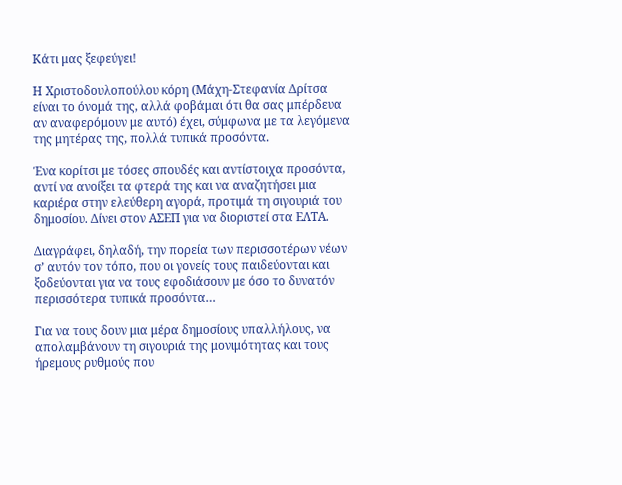Κάτι μας ξεφεύγει!

Η Χριστοδουλοπούλου κόρη (Μάχη-Στεφανία Δρίτσα είναι το όνομά της, αλλά φοβάμαι ότι θα σας μπέρδευα αν αναφερόμουν με αυτό) έχει, σύμφωνα με τα λεγόμενα της μητέρας της, πολλά τυπικά προσόντα.

Ένα κορίτσι με τόσες σπουδές και αντίστοιχα προσόντα, αντί να ανοίξει τα φτερά της και να αναζητήσει μια καριέρα στην ελεύθερη αγορά, προτιμά τη σιγουριά του δημοσίου. Δίνει στον ΑΣΕΠ για να διοριστεί στα ΕΛΤΑ.

Διαγράφει, δηλαδή, την πορεία των περισσοτέρων νέων σ’ αυτόν τον τόπο, που οι γονείς τους παιδεύονται και ξοδεύονται για να τους εφοδιάσουν με όσο το δυνατόν περισσότερα τυπικά προσόντα…

Για να τους δουν μια μέρα δημοσίους υπαλλήλους, να απολαμβάνουν τη σιγουριά της μονιμότητας και τους ήρεμους ρυθμούς που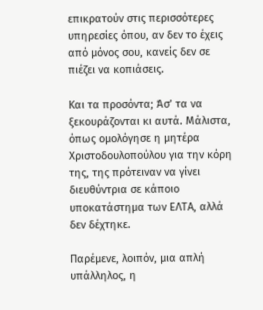επικρατούν στις περισσότερες υπηρεσίες όπου, αν δεν το έχεις από μόνος σου, κανείς δεν σε πιέζει να κοπιάσεις.

Και τα προσόντα; Άσ’ τα να ξεκουράζονται κι αυτά. Μάλιστα, όπως ομολόγησε η μητέρα Χριστοδουλοπούλου για την κόρη της, της πρότειναν να γίνει διευθύντρια σε κάποιο υποκατάστημα των ΕΛΤΑ, αλλά δεν δέχτηκε.

Παρέμενε, λοιπόν, μια απλή υπάλληλος, η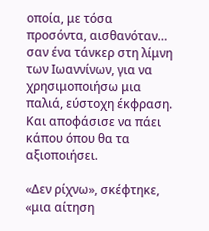οποία, με τόσα προσόντα, αισθανόταν… σαν ένα τάνκερ στη λίμνη των Ιωαννίνων, για να χρησιμοποιήσω μια παλιά, εύστοχη έκφραση. Και αποφάσισε να πάει κάπου όπου θα τα αξιοποιήσει.

«Δεν ρίχνω», σκέφτηκε, «μια αίτηση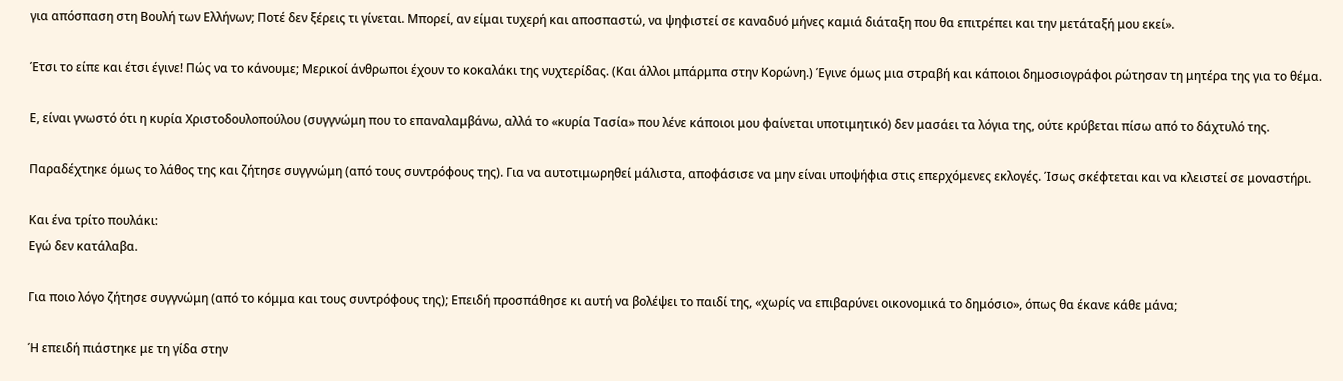για απόσπαση στη Βουλή των Ελλήνων; Ποτέ δεν ξέρεις τι γίνεται. Μπορεί, αν είμαι τυχερή και αποσπαστώ, να ψηφιστεί σε καναδυό μήνες καμιά διάταξη που θα επιτρέπει και την μετάταξή μου εκεί».

Έτσι το είπε και έτσι έγινε! Πώς να το κάνουμε; Μερικοί άνθρωποι έχουν το κοκαλάκι της νυχτερίδας. (Και άλλοι μπάρμπα στην Κορώνη.) Έγινε όμως μια στραβή και κάποιοι δημοσιογράφοι ρώτησαν τη μητέρα της για το θέμα.

Ε, είναι γνωστό ότι η κυρία Χριστοδουλοπούλου (συγγνώμη που το επαναλαμβάνω, αλλά το «κυρία Τασία» που λένε κάποιοι μου φαίνεται υποτιμητικό) δεν μασάει τα λόγια της, ούτε κρύβεται πίσω από το δάχτυλό της.

Παραδέχτηκε όμως το λάθος της και ζήτησε συγγνώμη (από τους συντρόφους της). Για να αυτοτιμωρηθεί μάλιστα, αποφάσισε να μην είναι υποψήφια στις επερχόμενες εκλογές. Ίσως σκέφτεται και να κλειστεί σε μοναστήρι.

Και ένα τρίτο πουλάκι:
Εγώ δεν κατάλαβα.

Για ποιο λόγο ζήτησε συγγνώμη (από το κόμμα και τους συντρόφους της); Επειδή προσπάθησε κι αυτή να βολέψει το παιδί της, «χωρίς να επιβαρύνει οικονομικά το δημόσιο», όπως θα έκανε κάθε μάνα;

Ή επειδή πιάστηκε με τη γίδα στην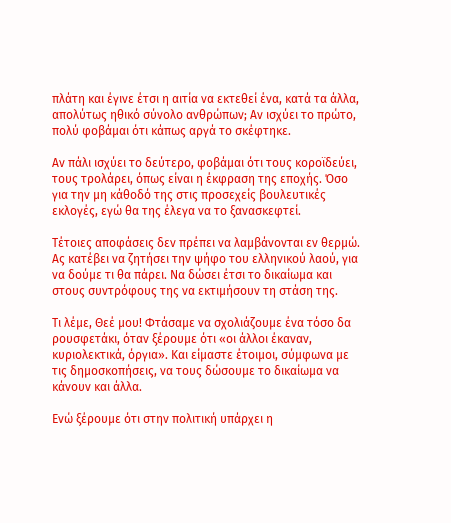πλάτη και έγινε έτσι η αιτία να εκτεθεί ένα, κατά τα άλλα, απολύτως ηθικό σύνολο ανθρώπων; Αν ισχύει το πρώτο, πολύ φοβάμαι ότι κάπως αργά το σκέφτηκε.

Αν πάλι ισχύει το δεύτερο, φοβάμαι ότι τους κοροϊδεύει, τους τρολάρει, όπως είναι η έκφραση της εποχής. Όσο για την μη κάθοδό της στις προσεχείς βουλευτικές εκλογές, εγώ θα της έλεγα να το ξανασκεφτεί.

Τέτοιες αποφάσεις δεν πρέπει να λαμβάνονται εν θερμώ. Ας κατέβει να ζητήσει την ψήφο του ελληνικού λαού, για να δούμε τι θα πάρει. Να δώσει έτσι το δικαίωμα και στους συντρόφους της να εκτιμήσουν τη στάση της.

Τι λέμε, Θεέ μου! Φτάσαμε να σχολιάζουμε ένα τόσο δα ρουσφετάκι, όταν ξέρουμε ότι «οι άλλοι έκαναν, κυριολεκτικά, όργια». Και είμαστε έτοιμοι, σύμφωνα με τις δημοσκοπήσεις, να τους δώσουμε το δικαίωμα να κάνουν και άλλα.

Ενώ ξέρουμε ότι στην πολιτική υπάρχει η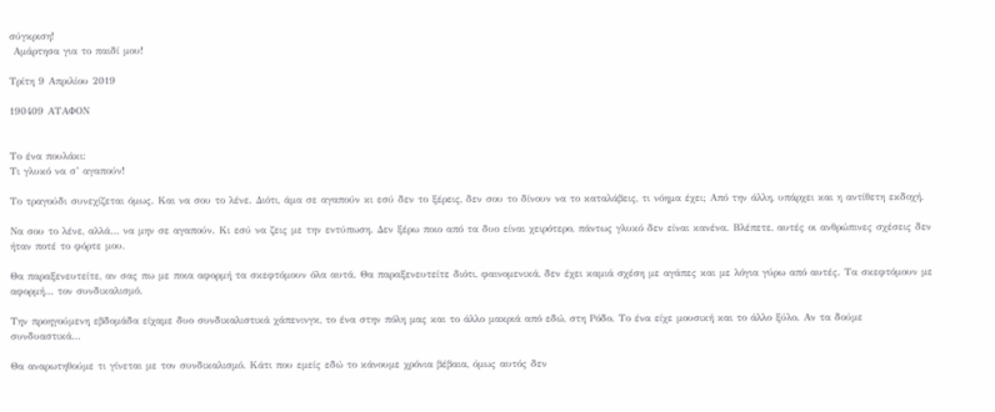σύγκριση!
 Αμάρτησα για το παιδί μου!

Τρίτη 9 Απριλίου 2019

190409 ΑΤΑΦΟΝ


Το ένα πουλάκι:
Τι γλυκό να σ’ αγαπούν!

Το τραγούδι συνεχίζεται όμως. Και να σου το λένε. Διότι, άμα σε αγαπούν κι εσύ δεν το ξέρεις, δεν σου το δίνουν να το καταλάβεις, τι νόημα έχει; Από την άλλη, υπάρχει και η αντίθετη εκδοχή.

Να σου το λένε, αλλά… να μην σε αγαπούν. Κι εσύ να ζεις με την εντύπωση. Δεν ξέρω ποιο από τα δυο είναι χειρότερο, πάντως γλυκό δεν είναι κανένα. Βλέπετε, αυτές οι ανθρώπινες σχέσεις δεν ήταν ποτέ το φόρτε μου.

Θα παραξενευτείτε, αν σας πω με ποια αφορμή τα σκεφτόμουν όλα αυτά. Θα παραξενευτείτε διότι, φαινομενικά, δεν έχει καμιά σχέση με αγάπες και με λόγια γύρω από αυτές. Τα σκεφτόμουν με αφορμή… τον συνδικαλισμό.

Την προηγούμενη εβδομάδα είχαμε δυο συνδικαλιστικά χάπενινγκ, το ένα στην πόλη μας και το άλλο μακριά από εδώ, στη Ρόδο. Το ένα είχε μουσική και το άλλο ξύλο. Αν τα δούμε συνδυαστικά…

Θα αναρωτηθούμε τι γίνεται με τον συνδικαλισμό. Κάτι που εμείς εδώ το κάνουμε χρόνια βέβαια, όμως αυτός δεν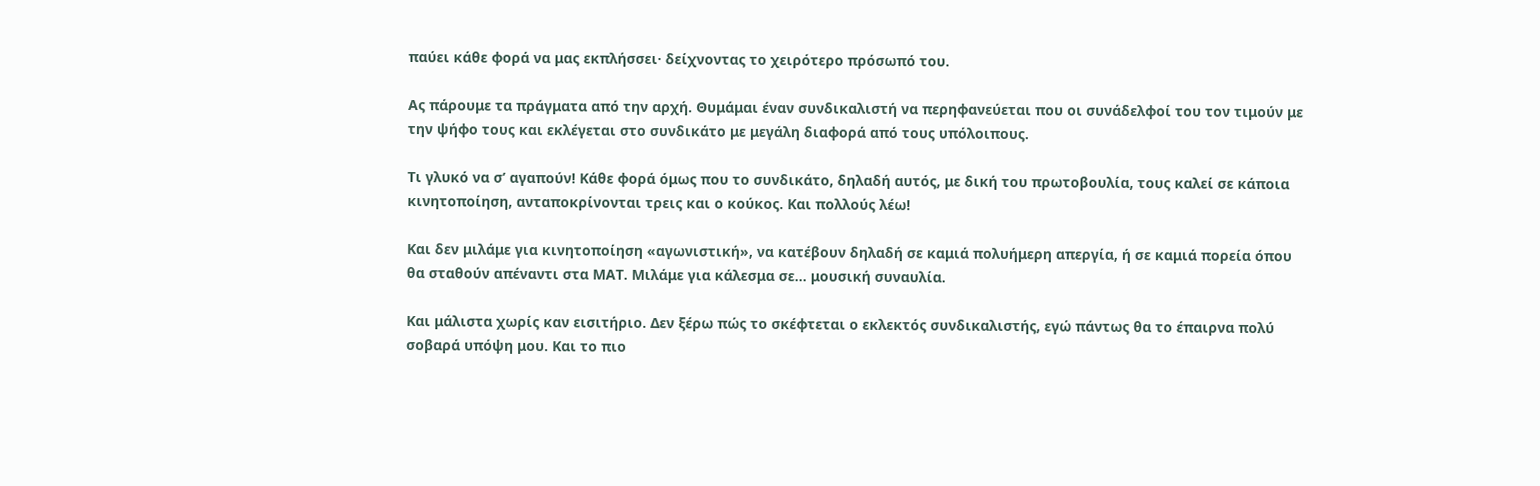παύει κάθε φορά να μας εκπλήσσει· δείχνοντας το χειρότερο πρόσωπό του.

Ας πάρουμε τα πράγματα από την αρχή. Θυμάμαι έναν συνδικαλιστή να περηφανεύεται που οι συνάδελφοί του τον τιμούν με την ψήφο τους και εκλέγεται στο συνδικάτο με μεγάλη διαφορά από τους υπόλοιπους.

Τι γλυκό να σ’ αγαπούν! Κάθε φορά όμως που το συνδικάτο, δηλαδή αυτός, με δική του πρωτοβουλία, τους καλεί σε κάποια κινητοποίηση, ανταποκρίνονται τρεις και ο κούκος. Και πολλούς λέω!

Και δεν μιλάμε για κινητοποίηση «αγωνιστική», να κατέβουν δηλαδή σε καμιά πολυήμερη απεργία, ή σε καμιά πορεία όπου θα σταθούν απέναντι στα ΜΑΤ. Μιλάμε για κάλεσμα σε… μουσική συναυλία.

Και μάλιστα χωρίς καν εισιτήριο. Δεν ξέρω πώς το σκέφτεται ο εκλεκτός συνδικαλιστής, εγώ πάντως θα το έπαιρνα πολύ σοβαρά υπόψη μου. Και το πιο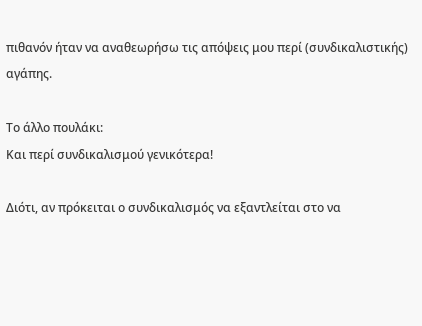πιθανόν ήταν να αναθεωρήσω τις απόψεις μου περί (συνδικαλιστικής) αγάπης.

Το άλλο πουλάκι:
Και περί συνδικαλισμού γενικότερα!

Διότι, αν πρόκειται ο συνδικαλισμός να εξαντλείται στο να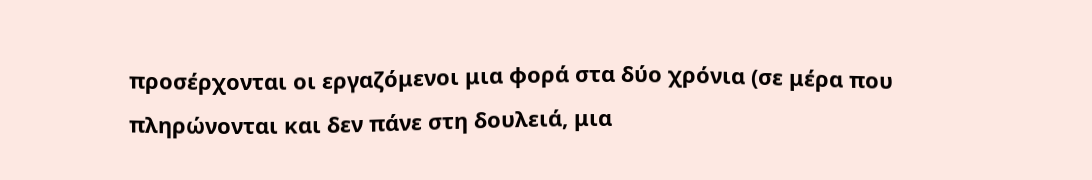προσέρχονται οι εργαζόμενοι μια φορά στα δύο χρόνια (σε μέρα που πληρώνονται και δεν πάνε στη δουλειά, μια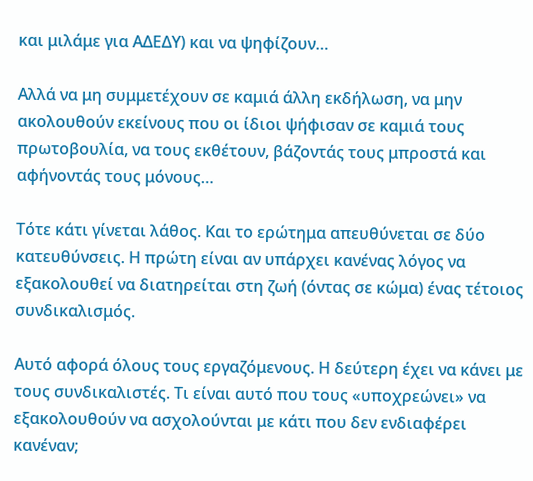και μιλάμε για ΑΔΕΔΥ) και να ψηφίζουν…

Αλλά να μη συμμετέχουν σε καμιά άλλη εκδήλωση, να μην ακολουθούν εκείνους που οι ίδιοι ψήφισαν σε καμιά τους πρωτοβουλία, να τους εκθέτουν, βάζοντάς τους μπροστά και αφήνοντάς τους μόνους…

Τότε κάτι γίνεται λάθος. Και το ερώτημα απευθύνεται σε δύο κατευθύνσεις. Η πρώτη είναι αν υπάρχει κανένας λόγος να εξακολουθεί να διατηρείται στη ζωή (όντας σε κώμα) ένας τέτοιος συνδικαλισμός.

Αυτό αφορά όλους τους εργαζόμενους. Η δεύτερη έχει να κάνει με τους συνδικαλιστές. Τι είναι αυτό που τους «υποχρεώνει» να εξακολουθούν να ασχολούνται με κάτι που δεν ενδιαφέρει κανέναν;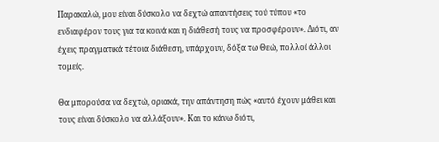Παρακαλώ, μου είναι δύσκολο να δεχτώ απαντήσεις τού τύπου «το ενδιαφέρον τους για τα κοινά και η διάθεσή τους να προσφέρουν». Διότι, αν έχεις πραγματικά τέτοια διάθεση, υπάρχουν, δόξα τω Θεώ, πολλοί άλλοι τομείς.

Θα μπορούσα να δεχτώ, οριακά, την απάντηση πώς «αυτό έχουν μάθει και τους είναι δύσκολο να αλλάξουν». Και το κάνω διότι,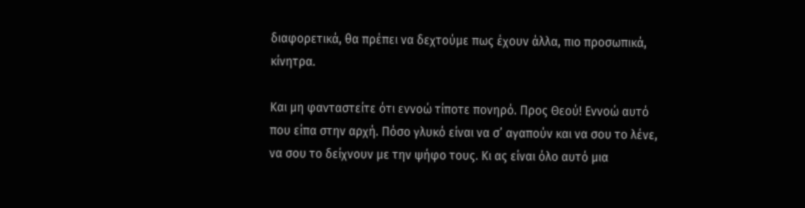διαφορετικά, θα πρέπει να δεχτούμε πως έχουν άλλα, πιο προσωπικά, κίνητρα.

Και μη φανταστείτε ότι εννοώ τίποτε πονηρό. Προς Θεού! Εννοώ αυτό που είπα στην αρχή. Πόσο γλυκό είναι να σ’ αγαπούν και να σου το λένε, να σου το δείχνουν με την ψήφο τους. Κι ας είναι όλο αυτό μια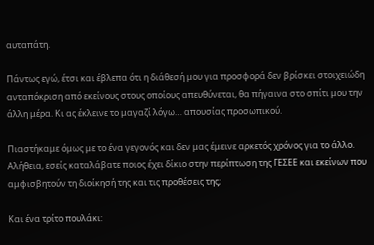αυταπάτη.

Πάντως εγώ, έτσι και έβλεπα ότι η διάθεσή μου για προσφορά δεν βρίσκει στοιχειώδη ανταπόκριση από εκείνους στους οποίους απευθύνεται, θα πήγαινα στο σπίτι μου την άλλη μέρα. Κι ας έκλεινε το μαγαζί λόγω… απουσίας προσωπικού.

Πιαστήκαμε όμως με το ένα γεγονός και δεν μας έμεινε αρκετός χρόνος για το άλλο. Αλήθεια, εσείς καταλάβατε ποιος έχει δίκιο στην περίπτωση της ΓΕΣΕΕ και εκείνων που αμφισβητούν τη διοίκησή της και τις προθέσεις της;

Και ένα τρίτο πουλάκι: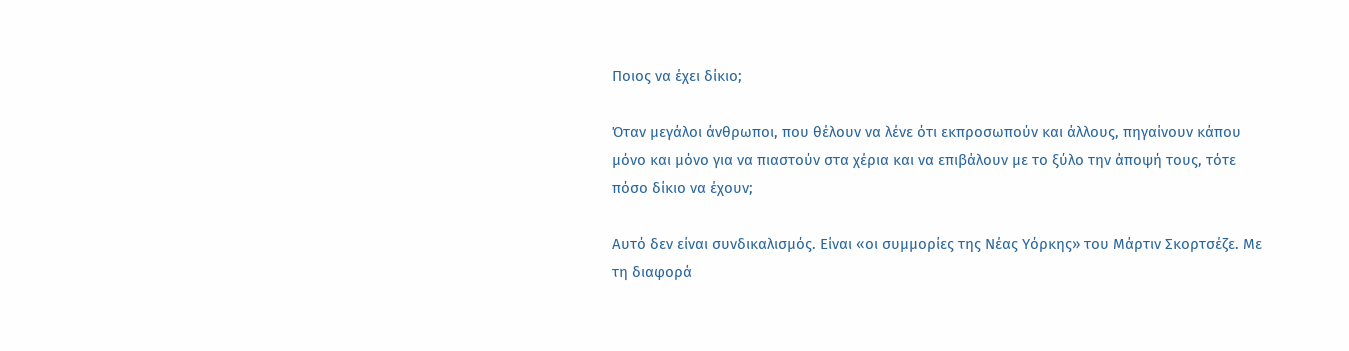Ποιος να έχει δίκιο;

Όταν μεγάλοι άνθρωποι, που θέλουν να λένε ότι εκπροσωπούν και άλλους, πηγαίνουν κάπου μόνο και μόνο για να πιαστούν στα χέρια και να επιβάλουν με το ξύλο την άποψή τους, τότε πόσο δίκιο να έχουν;

Αυτό δεν είναι συνδικαλισμός. Είναι «οι συμμορίες της Νέας Υόρκης» του Μάρτιν Σκορτσέζε. Με τη διαφορά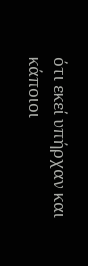ότι εκεί υπήρχαν και κάποιοι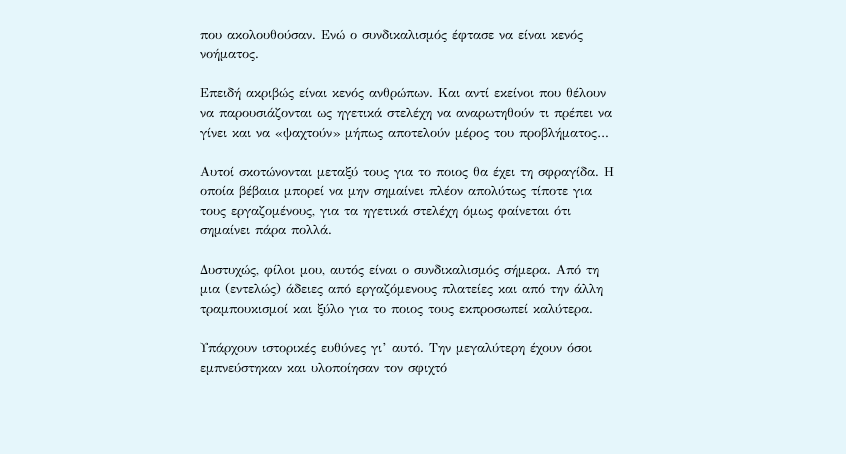που ακολουθούσαν. Ενώ ο συνδικαλισμός έφτασε να είναι κενός νοήματος.

Επειδή ακριβώς είναι κενός ανθρώπων. Και αντί εκείνοι που θέλουν να παρουσιάζονται ως ηγετικά στελέχη να αναρωτηθούν τι πρέπει να γίνει και να «ψαχτούν» μήπως αποτελούν μέρος του προβλήματος…

Αυτοί σκοτώνονται μεταξύ τους για το ποιος θα έχει τη σφραγίδα. Η οποία βέβαια μπορεί να μην σημαίνει πλέον απολύτως τίποτε για τους εργαζομένους, για τα ηγετικά στελέχη όμως φαίνεται ότι σημαίνει πάρα πολλά.

Δυστυχώς, φίλοι μου, αυτός είναι ο συνδικαλισμός σήμερα. Από τη μια (εντελώς) άδειες από εργαζόμενους πλατείες και από την άλλη τραμπουκισμοί και ξύλο για το ποιος τους εκπροσωπεί καλύτερα.

Υπάρχουν ιστορικές ευθύνες γι’ αυτό. Την μεγαλύτερη έχουν όσοι εμπνεύστηκαν και υλοποίησαν τον σφιχτό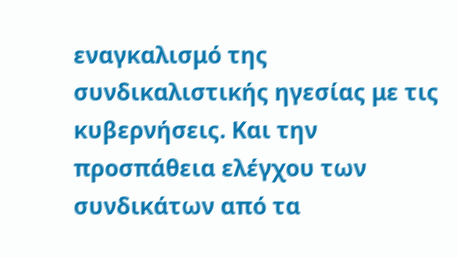εναγκαλισμό της συνδικαλιστικής ηγεσίας με τις κυβερνήσεις. Και την προσπάθεια ελέγχου των συνδικάτων από τα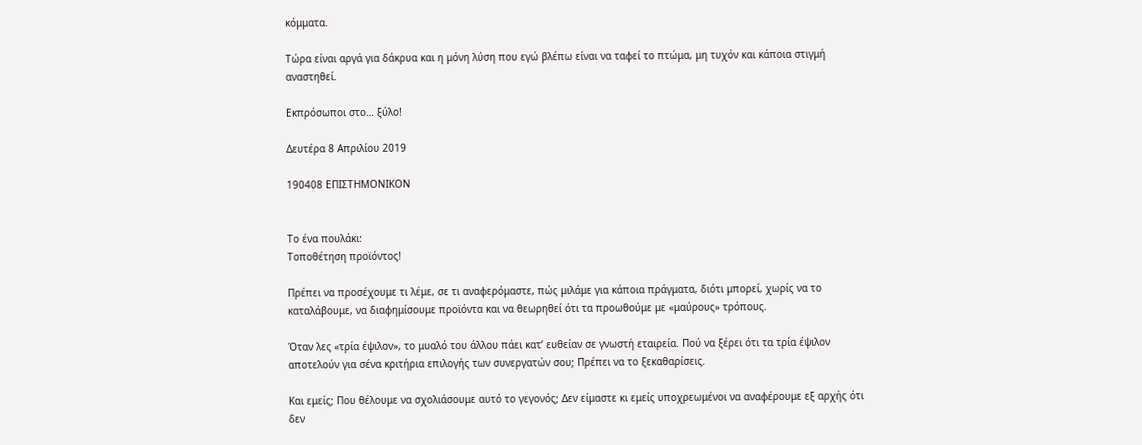κόμματα.

Τώρα είναι αργά για δάκρυα και η μόνη λύση που εγώ βλέπω είναι να ταφεί το πτώμα, μη τυχόν και κάποια στιγμή αναστηθεί.

Εκπρόσωποι στο… ξύλο!

Δευτέρα 8 Απριλίου 2019

190408 ΕΠΙΣΤΗΜΟΝΙΚΟΝ


Το ένα πουλάκι:
Τοποθέτηση προϊόντος!

Πρέπει να προσέχουμε τι λέμε, σε τι αναφερόμαστε, πώς μιλάμε για κάποια πράγματα, διότι μπορεί, χωρίς να το καταλάβουμε, να διαφημίσουμε προϊόντα και να θεωρηθεί ότι τα προωθούμε με «μαύρους» τρόπους.

Όταν λες «τρία έψιλον», το μυαλό του άλλου πάει κατ’ ευθείαν σε γνωστή εταιρεία. Πού να ξέρει ότι τα τρία έψιλον αποτελούν για σένα κριτήρια επιλογής των συνεργατών σου; Πρέπει να το ξεκαθαρίσεις.

Και εμείς; Που θέλουμε να σχολιάσουμε αυτό το γεγονός; Δεν είμαστε κι εμείς υποχρεωμένοι να αναφέρουμε εξ αρχής ότι δεν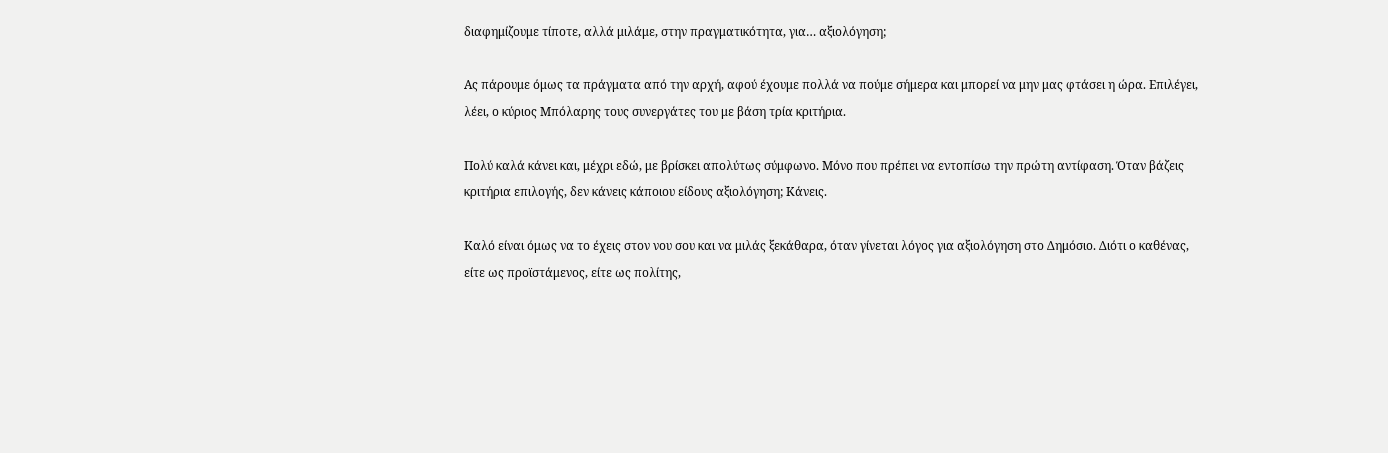διαφημίζουμε τίποτε, αλλά μιλάμε, στην πραγματικότητα, για… αξιολόγηση;

Ας πάρουμε όμως τα πράγματα από την αρχή, αφού έχουμε πολλά να πούμε σήμερα και μπορεί να μην μας φτάσει η ώρα. Επιλέγει, λέει, ο κύριος Μπόλαρης τους συνεργάτες του με βάση τρία κριτήρια.

Πολύ καλά κάνει και, μέχρι εδώ, με βρίσκει απολύτως σύμφωνο. Μόνο που πρέπει να εντοπίσω την πρώτη αντίφαση. Όταν βάζεις κριτήρια επιλογής, δεν κάνεις κάποιου είδους αξιολόγηση; Κάνεις.

Καλό είναι όμως να το έχεις στον νου σου και να μιλάς ξεκάθαρα, όταν γίνεται λόγος για αξιολόγηση στο Δημόσιο. Διότι ο καθένας, είτε ως προϊστάμενος, είτε ως πολίτης,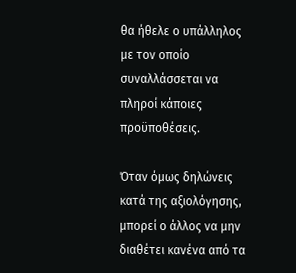θα ήθελε ο υπάλληλος με τον οποίο συναλλάσσεται να πληροί κάποιες προϋποθέσεις.

Όταν όμως δηλώνεις κατά της αξιολόγησης, μπορεί ο άλλος να μην διαθέτει κανένα από τα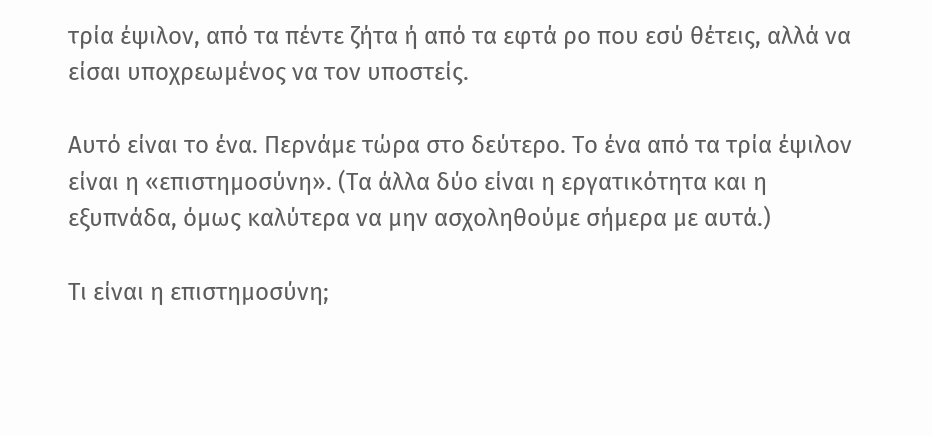τρία έψιλον, από τα πέντε ζήτα ή από τα εφτά ρο που εσύ θέτεις, αλλά να είσαι υποχρεωμένος να τον υποστείς.

Αυτό είναι το ένα. Περνάμε τώρα στο δεύτερο. Το ένα από τα τρία έψιλον είναι η «επιστημοσύνη». (Τα άλλα δύο είναι η εργατικότητα και η εξυπνάδα, όμως καλύτερα να μην ασχοληθούμε σήμερα με αυτά.)

Τι είναι η επιστημοσύνη;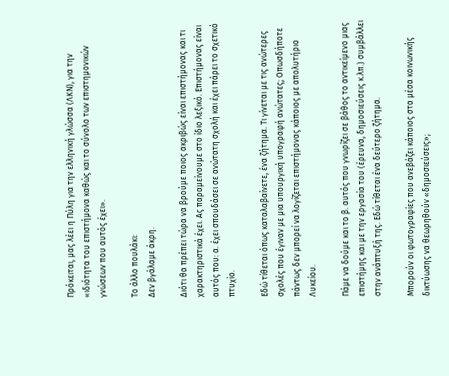Πρόκειται, μας λέει η Πύλη για την ελληνική γλώσσα (ΛΚΝ), για την «ιδιότητα του επιστήμονα καθώς και το σύνολο των επιστημονικών γνώσεων που αυτός έχει».

Το άλλο πουλάκι:
Δεν βγάλαμε άκρη.

Διότι θα πρέπει τώρα να βρούμε ποιος ακριβώς είναι επιστήμονας και τι χαρακτηριστικά έχει. Ας παραμείνουμε στο ίδιο λεξικό. Επιστήμονας είναι αυτός που: α. έχει σπουδάσει σε ανώτατη σχολή και έχει πάρει το σχετικό πτυχίο.

Εδώ τίθεται όπως καταλαβαίνετε, ένα ζήτημα. Τι γίνεται με τις ανώτερες σχολές που έγιναν με μια υπουργική υπογραφή ανώτατες; Οπωσδήποτε πάντως δεν μπορεί να λογίζεται επιστήμονας κάποιος με απολυτήριο Λυκείου.

Πάμε να δούμε και το β. αυτός που γνωρίζει σε βάθος το αντικείμενο μιας επιστήμης και με την εργασία του (έρευνα, δημοσιεύσεις κ.λπ.) συμβάλλει στην ανάπτυξή της. Εδώ τίθεται ένα δεύτερο ζήτημα.

Μπορούν οι φωτογραφίες που ανεβάζει κάποιος στα μέσα κοινωνικής δικτύωσης να θεωρηθούν «δημοσιεύσεις»;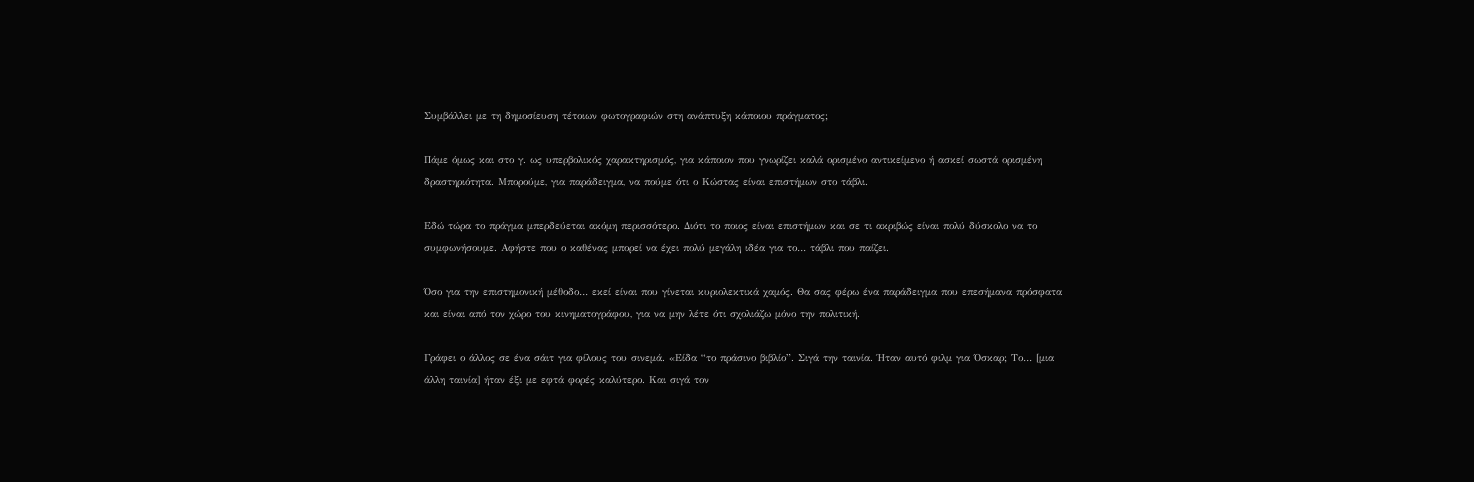Συμβάλλει με τη δημοσίευση τέτοιων φωτογραφιών στη ανάπτυξη κάποιου πράγματος;

Πάμε όμως και στο γ. ως υπερβολικός χαρακτηρισμός, για κάποιον που γνωρίζει καλά ορισμένο αντικείμενο ή ασκεί σωστά ορισμένη δραστηριότητα. Μπορούμε, για παράδειγμα, να πούμε ότι ο Κώστας είναι επιστήμων στο τάβλι.

Εδώ τώρα το πράγμα μπερδεύεται ακόμη περισσότερο. Διότι το ποιος είναι επιστήμων και σε τι ακριβώς είναι πολύ δύσκολο να το συμφωνήσουμε. Αφήστε που ο καθένας μπορεί να έχει πολύ μεγάλη ιδέα για το… τάβλι που παίζει.

Όσο για την επιστημονική μέθοδο… εκεί είναι που γίνεται κυριολεκτικά χαμός. Θα σας φέρω ένα παράδειγμα που επεσήμανα πρόσφατα και είναι από τον χώρο του κινηματογράφου, για να μην λέτε ότι σχολιάζω μόνο την πολιτική.

Γράφει ο άλλος σε ένα σάιτ για φίλους του σινεμά. «Είδα “το πράσινο βιβλίο”. Σιγά την ταινία. Ήταν αυτό φιλμ για Όσκαρ; Το… [μια άλλη ταινία] ήταν έξι με εφτά φορές καλύτερο. Και σιγά τον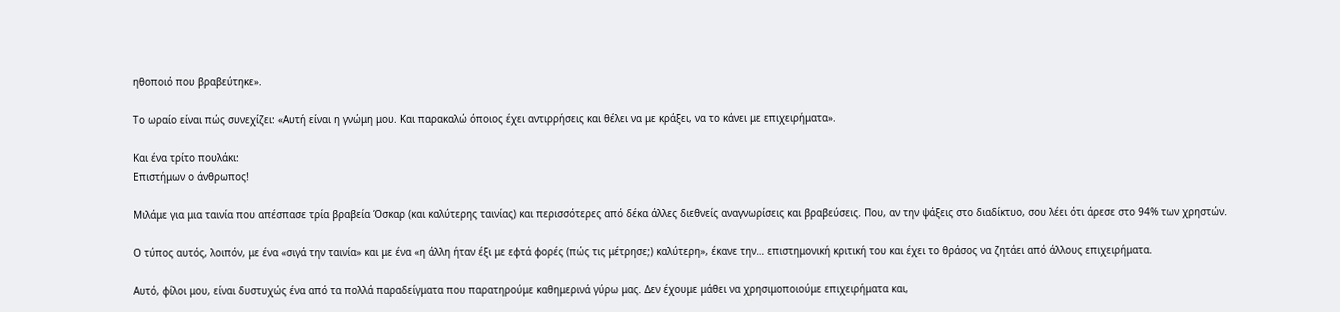ηθοποιό που βραβεύτηκε».

Το ωραίο είναι πώς συνεχίζει: «Αυτή είναι η γνώμη μου. Και παρακαλώ όποιος έχει αντιρρήσεις και θέλει να με κράξει, να το κάνει με επιχειρήματα».

Και ένα τρίτο πουλάκι:
Επιστήμων ο άνθρωπος!

Μιλάμε για μια ταινία που απέσπασε τρία βραβεία Όσκαρ (και καλύτερης ταινίας) και περισσότερες από δέκα άλλες διεθνείς αναγνωρίσεις και βραβεύσεις. Που, αν την ψάξεις στο διαδίκτυο, σου λέει ότι άρεσε στο 94% των χρηστών.

Ο τύπος αυτός, λοιπόν, με ένα «σιγά την ταινία» και με ένα «η άλλη ήταν έξι με εφτά φορές (πώς τις μέτρησε;) καλύτερη», έκανε την… επιστημονική κριτική του και έχει το θράσος να ζητάει από άλλους επιχειρήματα.

Αυτό, φίλοι μου, είναι δυστυχώς ένα από τα πολλά παραδείγματα που παρατηρούμε καθημερινά γύρω μας. Δεν έχουμε μάθει να χρησιμοποιούμε επιχειρήματα και,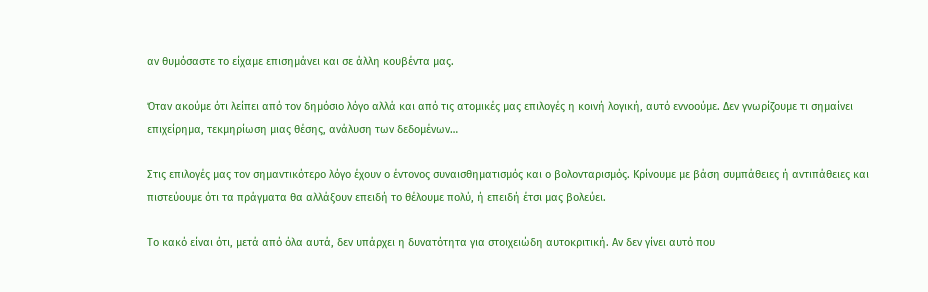αν θυμόσαστε το είχαμε επισημάνει και σε άλλη κουβέντα μας.

Όταν ακούμε ότι λείπει από τον δημόσιο λόγο αλλά και από τις ατομικές μας επιλογές η κοινή λογική, αυτό εννοούμε. Δεν γνωρίζουμε τι σημαίνει επιχείρημα, τεκμηρίωση μιας θέσης, ανάλυση των δεδομένων…

Στις επιλογές μας τον σημαντικότερο λόγο έχουν ο έντονος συναισθηματισμός και ο βολονταρισμός. Κρίνουμε με βάση συμπάθειες ή αντιπάθειες και πιστεύουμε ότι τα πράγματα θα αλλάξουν επειδή το θέλουμε πολύ, ή επειδή έτσι μας βολεύει.

Το κακό είναι ότι, μετά από όλα αυτά, δεν υπάρχει η δυνατότητα για στοιχειώδη αυτοκριτική. Αν δεν γίνει αυτό που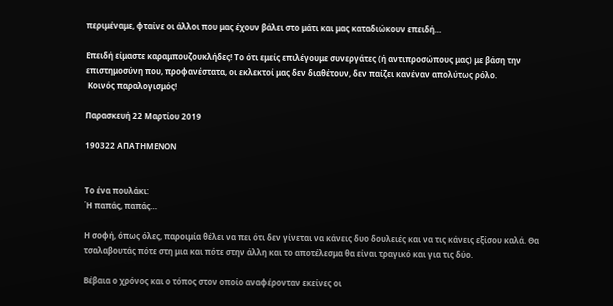περιμέναμε, φταίνε οι άλλοι που μας έχουν βάλει στο μάτι και μας καταδιώκουν επειδή…

Επειδή είμαστε καραμπουζουκλήδες! Το ότι εμείς επιλέγουμε συνεργάτες (ή αντιπροσώπους μας) με βάση την επιστημοσύνη που, προφανέστατα, οι εκλεκτοί μας δεν διαθέτουν, δεν παίζει κανέναν απολύτως ρόλο.
 Κοινός παραλογισμός!

Παρασκευή 22 Μαρτίου 2019

190322 ΑΠΑΤΗΜΕΝΟΝ


Το ένα πουλάκι:
Ή παπάς, παπάς…

Η σοφή, όπως όλες, παροιμία θέλει να πει ότι δεν γίνεται να κάνεις δυο δουλειές και να τις κάνεις εξίσου καλά. Θα τσαλαβουτάς πότε στη μια και πότε στην άλλη και το αποτέλεσμα θα είναι τραγικό και για τις δύο.

Βέβαια ο χρόνος και ο τόπος στον οποίο αναφέρονταν εκείνες οι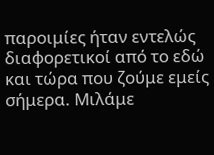παροιμίες ήταν εντελώς διαφορετικοί από το εδώ και τώρα που ζούμε εμείς σήμερα. Μιλάμε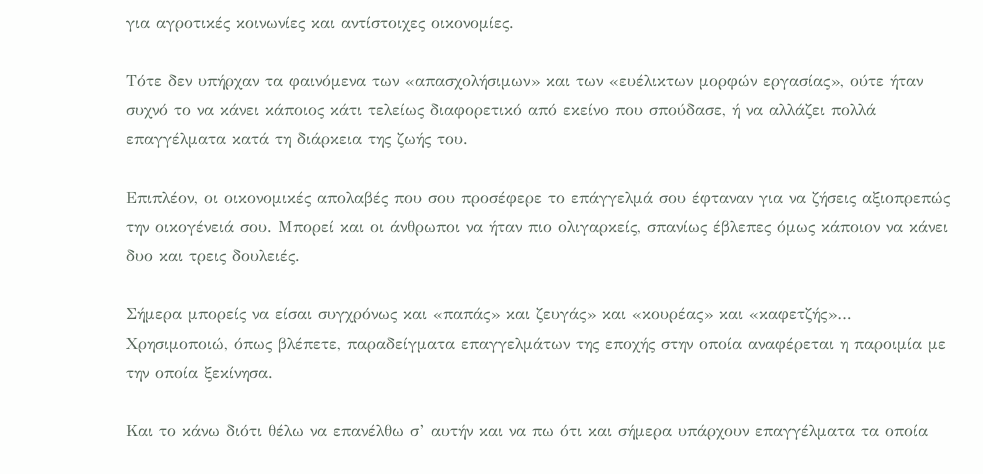για αγροτικές κοινωνίες και αντίστοιχες οικονομίες.

Τότε δεν υπήρχαν τα φαινόμενα των «απασχολήσιμων» και των «ευέλικτων μορφών εργασίας», ούτε ήταν συχνό το να κάνει κάποιος κάτι τελείως διαφορετικό από εκείνο που σπούδασε, ή να αλλάζει πολλά επαγγέλματα κατά τη διάρκεια της ζωής του.

Επιπλέον, οι οικονομικές απολαβές που σου προσέφερε το επάγγελμά σου έφταναν για να ζήσεις αξιοπρεπώς την οικογένειά σου. Μπορεί και οι άνθρωποι να ήταν πιο ολιγαρκείς, σπανίως έβλεπες όμως κάποιον να κάνει δυο και τρεις δουλειές.

Σήμερα μπορείς να είσαι συγχρόνως και «παπάς» και ζευγάς» και «κουρέας» και «καφετζής»… Χρησιμοποιώ, όπως βλέπετε, παραδείγματα επαγγελμάτων της εποχής στην οποία αναφέρεται η παροιμία με την οποία ξεκίνησα.

Και το κάνω διότι θέλω να επανέλθω σ’ αυτήν και να πω ότι και σήμερα υπάρχουν επαγγέλματα τα οποία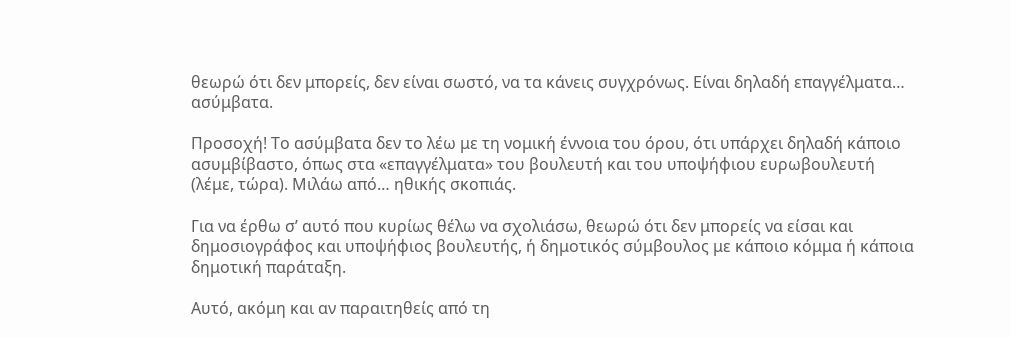θεωρώ ότι δεν μπορείς, δεν είναι σωστό, να τα κάνεις συγχρόνως. Είναι δηλαδή επαγγέλματα… ασύμβατα.

Προσοχή! Το ασύμβατα δεν το λέω με τη νομική έννοια του όρου, ότι υπάρχει δηλαδή κάποιο ασυμβίβαστο, όπως στα «επαγγέλματα» του βουλευτή και του υποψήφιου ευρωβουλευτή (λέμε, τώρα). Μιλάω από… ηθικής σκοπιάς.

Για να έρθω σ’ αυτό που κυρίως θέλω να σχολιάσω, θεωρώ ότι δεν μπορείς να είσαι και δημοσιογράφος και υποψήφιος βουλευτής, ή δημοτικός σύμβουλος με κάποιο κόμμα ή κάποια δημοτική παράταξη.

Αυτό, ακόμη και αν παραιτηθείς από τη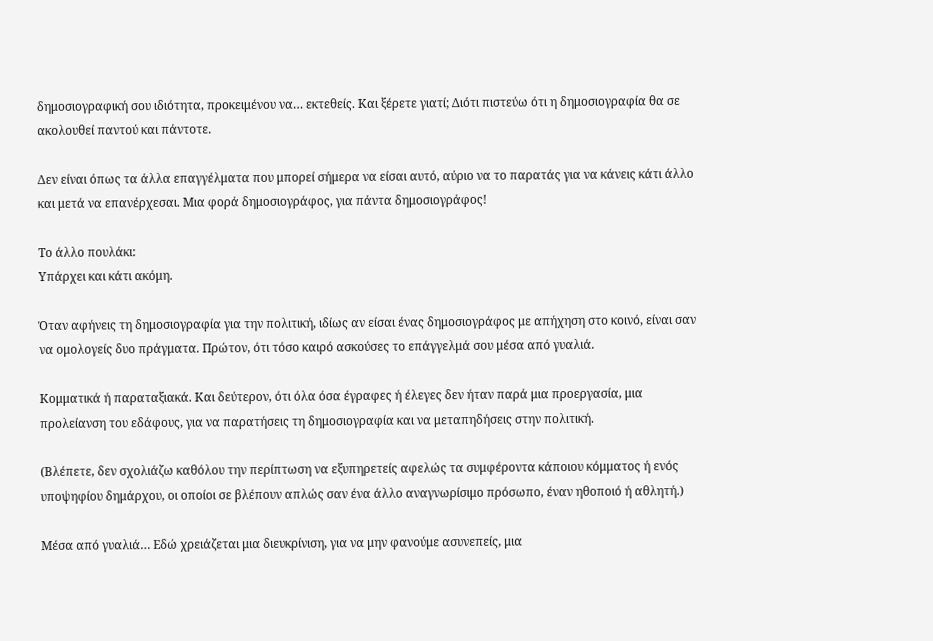δημοσιογραφική σου ιδιότητα, προκειμένου να… εκτεθείς. Και ξέρετε γιατί; Διότι πιστεύω ότι η δημοσιογραφία θα σε ακολουθεί παντού και πάντοτε.

Δεν είναι όπως τα άλλα επαγγέλματα που μπορεί σήμερα να είσαι αυτό, αύριο να το παρατάς για να κάνεις κάτι άλλο και μετά να επανέρχεσαι. Μια φορά δημοσιογράφος, για πάντα δημοσιογράφος!

Το άλλο πουλάκι:
Υπάρχει και κάτι ακόμη.

Όταν αφήνεις τη δημοσιογραφία για την πολιτική, ιδίως αν είσαι ένας δημοσιογράφος με απήχηση στο κοινό, είναι σαν να ομολογείς δυο πράγματα. Πρώτον, ότι τόσο καιρό ασκούσες το επάγγελμά σου μέσα από γυαλιά.

Κομματικά ή παραταξιακά. Και δεύτερον, ότι όλα όσα έγραφες ή έλεγες δεν ήταν παρά μια προεργασία, μια προλείανση του εδάφους, για να παρατήσεις τη δημοσιογραφία και να μεταπηδήσεις στην πολιτική.

(Βλέπετε, δεν σχολιάζω καθόλου την περίπτωση να εξυπηρετείς αφελώς τα συμφέροντα κάποιου κόμματος ή ενός υποψηφίου δημάρχου, οι οποίοι σε βλέπουν απλώς σαν ένα άλλο αναγνωρίσιμο πρόσωπο, έναν ηθοποιό ή αθλητή.)

Μέσα από γυαλιά… Εδώ χρειάζεται μια διευκρίνιση, για να μην φανούμε ασυνεπείς, μια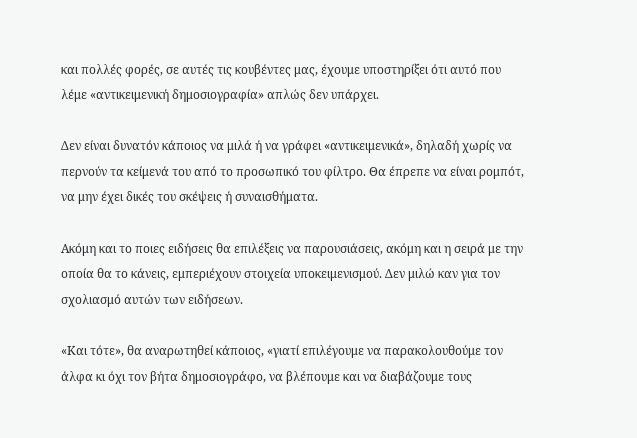και πολλές φορές, σε αυτές τις κουβέντες μας, έχουμε υποστηρίξει ότι αυτό που λέμε «αντικειμενική δημοσιογραφία» απλώς δεν υπάρχει.

Δεν είναι δυνατόν κάποιος να μιλά ή να γράφει «αντικειμενικά», δηλαδή χωρίς να περνούν τα κείμενά του από το προσωπικό του φίλτρο. Θα έπρεπε να είναι ρομπότ, να μην έχει δικές του σκέψεις ή συναισθήματα.

Ακόμη και το ποιες ειδήσεις θα επιλέξεις να παρουσιάσεις, ακόμη και η σειρά με την οποία θα το κάνεις, εμπεριέχουν στοιχεία υποκειμενισμού. Δεν μιλώ καν για τον σχολιασμό αυτών των ειδήσεων.

«Και τότε», θα αναρωτηθεί κάποιος, «γιατί επιλέγουμε να παρακολουθούμε τον άλφα κι όχι τον βήτα δημοσιογράφο, να βλέπουμε και να διαβάζουμε τους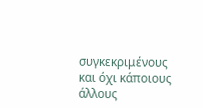συγκεκριμένους και όχι κάποιους άλλους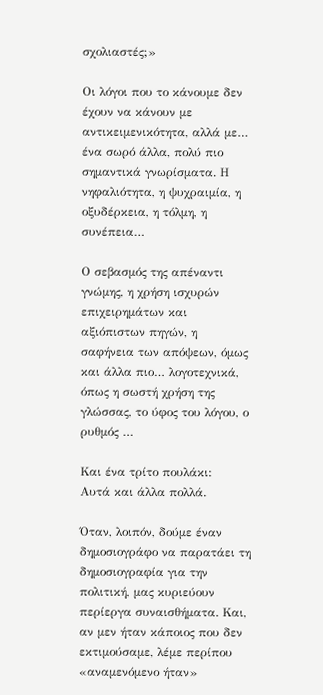σχολιαστές;»

Οι λόγοι που το κάνουμε δεν έχουν να κάνουν με αντικειμενικότητα, αλλά με… ένα σωρό άλλα, πολύ πιο σημαντικά γνωρίσματα. Η νηφαλιότητα, η ψυχραιμία, η οξυδέρκεια, η τόλμη, η συνέπεια…

Ο σεβασμός της απέναντι γνώμης, η χρήση ισχυρών επιχειρημάτων και αξιόπιστων πηγών, η σαφήνεια των απόψεων, όμως και άλλα πιο… λογοτεχνικά, όπως η σωστή χρήση της γλώσσας, το ύφος του λόγου, ο ρυθμός …

Και ένα τρίτο πουλάκι:
Αυτά και άλλα πολλά.

Όταν, λοιπόν, δούμε έναν δημοσιογράφο να παρατάει τη δημοσιογραφία για την πολιτική, μας κυριεύουν περίεργα συναισθήματα. Και, αν μεν ήταν κάποιος που δεν εκτιμούσαμε, λέμε περίπου «αναμενόμενο ήταν»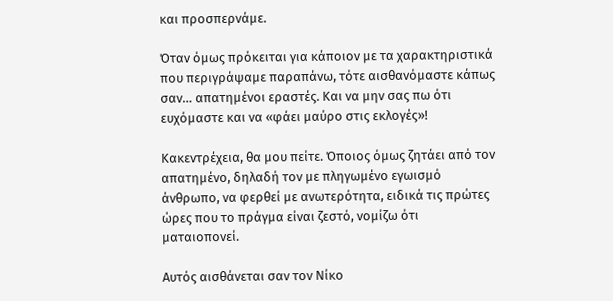και προσπερνάμε.

Όταν όμως πρόκειται για κάποιον με τα χαρακτηριστικά που περιγράψαμε παραπάνω, τότε αισθανόμαστε κάπως σαν… απατημένοι εραστές. Και να μην σας πω ότι ευχόμαστε και να «φάει μαύρο στις εκλογές»!

Κακεντρέχεια, θα μου πείτε. Όποιος όμως ζητάει από τον απατημένο, δηλαδή τον με πληγωμένο εγωισμό άνθρωπο, να φερθεί με ανωτερότητα, ειδικά τις πρώτες ώρες που το πράγμα είναι ζεστό, νομίζω ότι ματαιοπονεί.

Αυτός αισθάνεται σαν τον Νίκο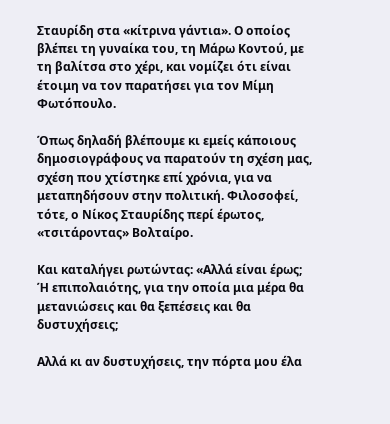Σταυρίδη στα «κίτρινα γάντια». Ο οποίος βλέπει τη γυναίκα του, τη Μάρω Κοντού, με τη βαλίτσα στο χέρι, και νομίζει ότι είναι έτοιμη να τον παρατήσει για τον Μίμη Φωτόπουλο.

Όπως δηλαδή βλέπουμε κι εμείς κάποιους δημοσιογράφους να παρατούν τη σχέση μας, σχέση που χτίστηκε επί χρόνια, για να μεταπηδήσουν στην πολιτική. Φιλοσοφεί, τότε, ο Νίκος Σταυρίδης περί έρωτος, «τσιτάροντας» Βολταίρο.

Και καταλήγει ρωτώντας: «Αλλά είναι έρως; Ή επιπολαιότης, για την οποία μια μέρα θα μετανιώσεις και θα ξεπέσεις και θα δυστυχήσεις;

Αλλά κι αν δυστυχήσεις, την πόρτα μου έλα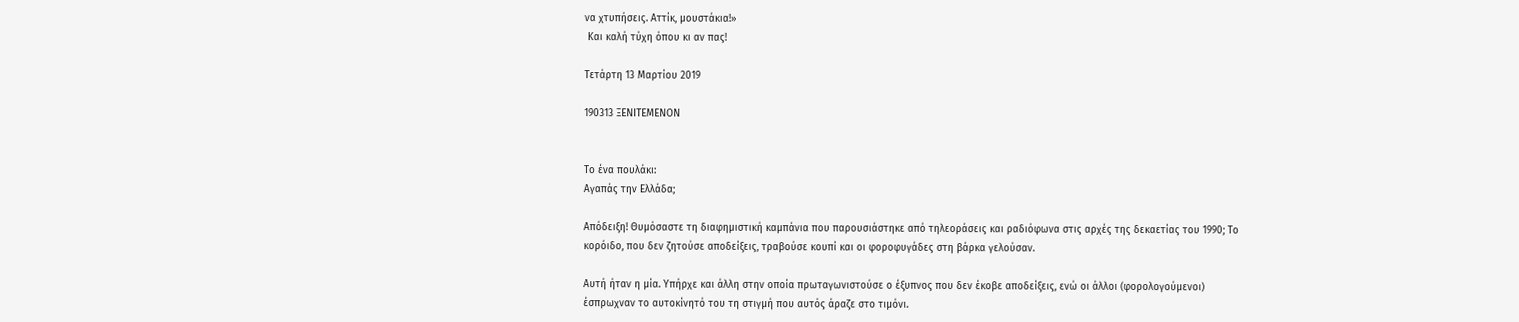να χτυπήσεις. Αττίκ, μουστάκια!»
 Και καλή τύχη όπου κι αν πας!

Τετάρτη 13 Μαρτίου 2019

190313 ΞΕΝΙΤΕΜΕΝΟΝ


Το ένα πουλάκι:
Αγαπάς την Ελλάδα;

Απόδειξη! Θυμόσαστε τη διαφημιστική καμπάνια που παρουσιάστηκε από τηλεοράσεις και ραδιόφωνα στις αρχές της δεκαετίας του 1990; Το κορόιδο, που δεν ζητούσε αποδείξεις, τραβούσε κουπί και οι φοροφυγάδες στη βάρκα γελούσαν.

Αυτή ήταν η μία. Υπήρχε και άλλη στην οποία πρωταγωνιστούσε ο έξυπνος που δεν έκοβε αποδείξεις, ενώ οι άλλοι (φορολογούμενοι) έσπρωχναν το αυτοκίνητό του τη στιγμή που αυτός άραζε στο τιμόνι.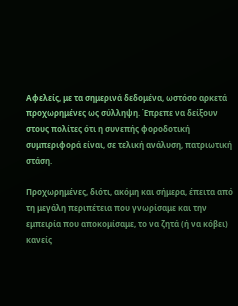Αφελείς, με τα σημερινά δεδομένα, ωστόσο αρκετά προχωρημένες ως σύλληψη. Έπρεπε να δείξουν στους πολίτες ότι η συνεπής φοροδοτική συμπεριφορά είναι, σε τελική ανάλυση, πατριωτική στάση.

Προχωρημένες, διότι, ακόμη και σήμερα, έπειτα από τη μεγάλη περιπέτεια που γνωρίσαμε και την εμπειρία που αποκομίσαμε, το να ζητά (ή να κόβει) κανείς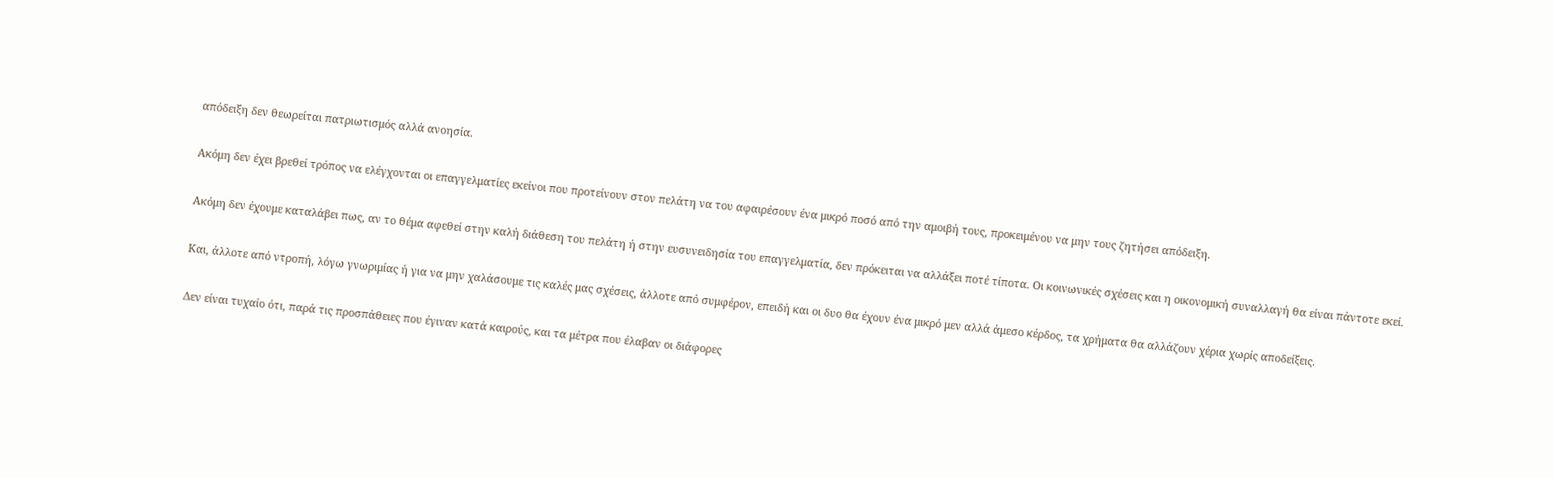απόδειξη δεν θεωρείται πατριωτισμός αλλά ανοησία.

Ακόμη δεν έχει βρεθεί τρόπος να ελέγχονται οι επαγγελματίες εκείνοι που προτείνουν στον πελάτη να του αφαιρέσουν ένα μικρό ποσό από την αμοιβή τους, προκειμένου να μην τους ζητήσει απόδειξη.

Ακόμη δεν έχουμε καταλάβει πως, αν το θέμα αφεθεί στην καλή διάθεση του πελάτη ή στην ευσυνειδησία του επαγγελματία, δεν πρόκειται να αλλάξει ποτέ τίποτα. Οι κοινωνικές σχέσεις και η οικονομική συναλλαγή θα είναι πάντοτε εκεί.

Και, άλλοτε από ντροπή, λόγω γνωριμίας ή για να μην χαλάσουμε τις καλές μας σχέσεις, άλλοτε από συμφέρον, επειδή και οι δυο θα έχουν ένα μικρό μεν αλλά άμεσο κέρδος, τα χρήματα θα αλλάζουν χέρια χωρίς αποδείξεις.

Δεν είναι τυχαίο ότι, παρά τις προσπάθειες που έγιναν κατά καιρούς, και τα μέτρα που έλαβαν οι διάφορες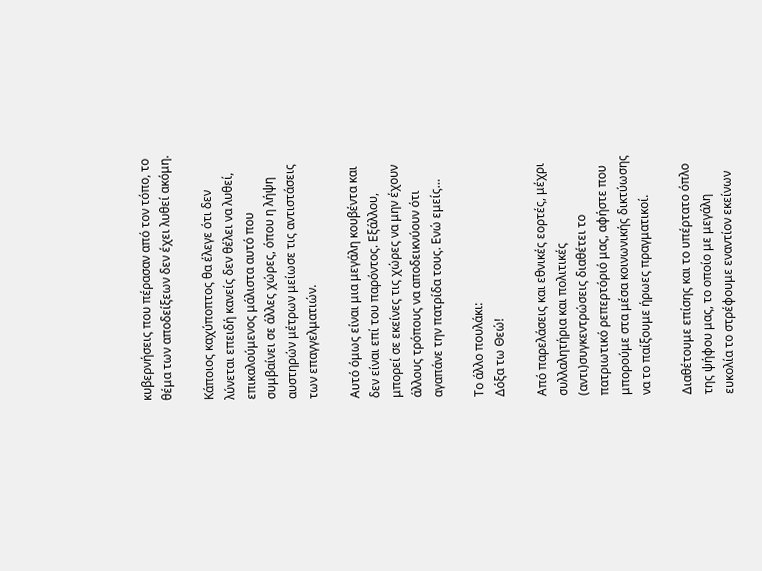κυβερνήσεις που πέρασαν από τον τόπο, το θέμα των αποδείξεων δεν έχει λυθεί ακόμη.

Κάποιος καχύποπτος θα έλεγε ότι δεν λύνεται επειδή κανείς δεν θέλει να λυθεί, επικαλούμενος μάλιστα αυτό που συμβαίνει σε άλλες χώρες, όπου η λήψη αυστηρών μέτρων μείωσε τις αντιστάσεις των επαγγελματιών.

Αυτό όμως είναι μια μεγάλη κουβέντα και δεν είναι επί του παρόντος. Εξάλλου, μπορεί σε εκείνες τις χώρες να μην έχουν άλλους τρόπους να αποδεικνύουν ότι αγαπάνε την πατρίδα τους. Ενώ εμείς…

Το άλλο πουλάκι:
Δόξα τω Θεώ!

Από παρελάσεις και εθνικές εορτές, μέχρι συλλαλητήρια και πολιτικές (αντι)συγκεντρώσεις διαθέτει το πατριωτικό ρεπερτόριό μας, αφήστε που μπορούμε στα μέσα κοινωνικής δικτύωσης να το παίξουμε ήρωες πραγματικοί.

Διαθέτουμε επίσης και το υπέρτατο όπλο της ψήφου μας, το οποίο με μεγάλη ευκολία το στρέφουμε εναντίον εκείνων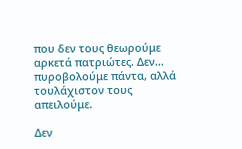που δεν τους θεωρούμε αρκετά πατριώτες. Δεν… πυροβολούμε πάντα, αλλά τουλάχιστον τους απειλούμε.

Δεν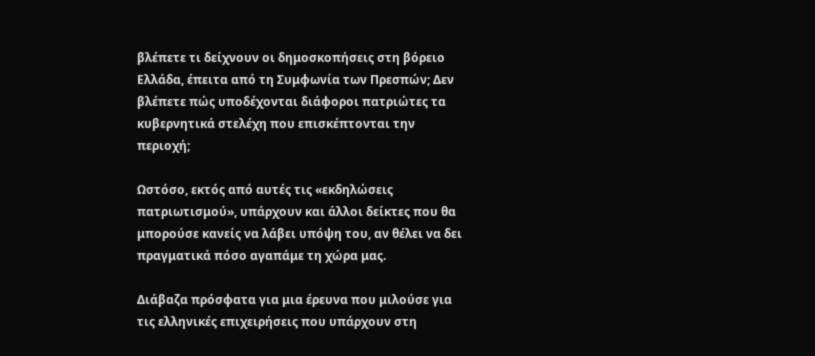βλέπετε τι δείχνουν οι δημοσκοπήσεις στη βόρειο Ελλάδα, έπειτα από τη Συμφωνία των Πρεσπών; Δεν βλέπετε πώς υποδέχονται διάφοροι πατριώτες τα κυβερνητικά στελέχη που επισκέπτονται την περιοχή;

Ωστόσο, εκτός από αυτές τις «εκδηλώσεις πατριωτισμού», υπάρχουν και άλλοι δείκτες που θα μπορούσε κανείς να λάβει υπόψη του, αν θέλει να δει πραγματικά πόσο αγαπάμε τη χώρα μας.

Διάβαζα πρόσφατα για μια έρευνα που μιλούσε για τις ελληνικές επιχειρήσεις που υπάρχουν στη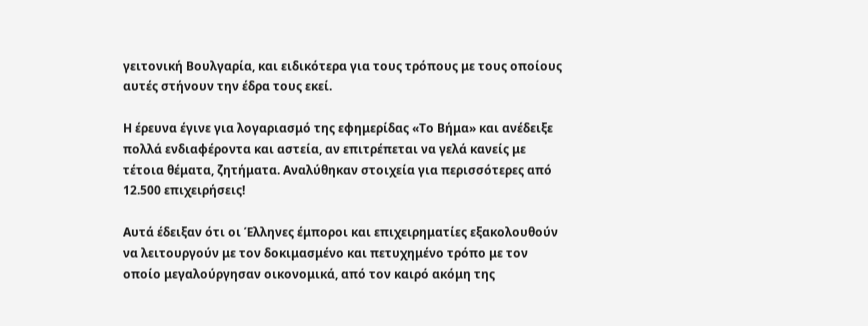γειτονική Βουλγαρία, και ειδικότερα για τους τρόπους με τους οποίους αυτές στήνουν την έδρα τους εκεί.

Η έρευνα έγινε για λογαριασμό της εφημερίδας «Το Βήμα» και ανέδειξε πολλά ενδιαφέροντα και αστεία, αν επιτρέπεται να γελά κανείς με τέτοια θέματα, ζητήματα. Αναλύθηκαν στοιχεία για περισσότερες από 12.500 επιχειρήσεις!

Αυτά έδειξαν ότι οι Έλληνες έμποροι και επιχειρηματίες εξακολουθούν να λειτουργούν με τον δοκιμασμένο και πετυχημένο τρόπο με τον οποίο μεγαλούργησαν οικονομικά, από τον καιρό ακόμη της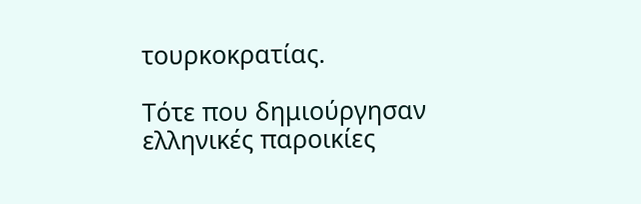τουρκοκρατίας.

Τότε που δημιούργησαν ελληνικές παροικίες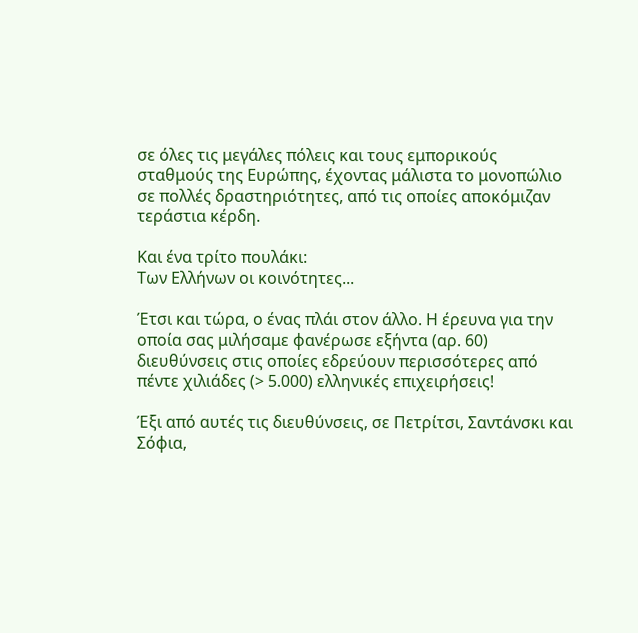σε όλες τις μεγάλες πόλεις και τους εμπορικούς σταθμούς της Ευρώπης, έχοντας μάλιστα το μονοπώλιο σε πολλές δραστηριότητες, από τις οποίες αποκόμιζαν τεράστια κέρδη.

Και ένα τρίτο πουλάκι:
Των Ελλήνων οι κοινότητες...

Έτσι και τώρα, ο ένας πλάι στον άλλο. Η έρευνα για την οποία σας μιλήσαμε φανέρωσε εξήντα (αρ. 60) διευθύνσεις στις οποίες εδρεύουν περισσότερες από πέντε χιλιάδες (> 5.000) ελληνικές επιχειρήσεις!

Έξι από αυτές τις διευθύνσεις, σε Πετρίτσι, Σαντάνσκι και Σόφια,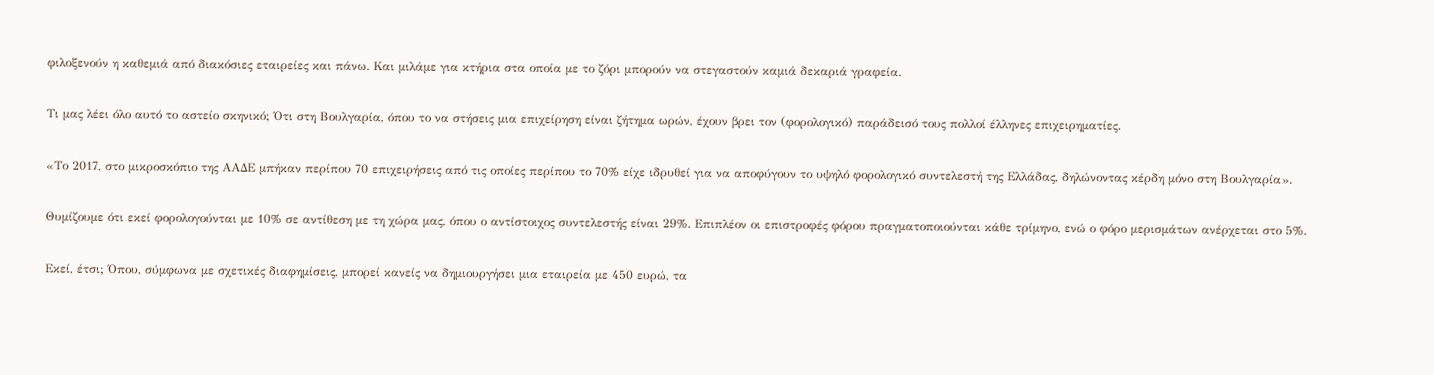φιλοξενούν η καθεμιά από διακόσιες εταιρείες και πάνω. Και μιλάμε για κτήρια στα οποία με το ζόρι μπορούν να στεγαστούν καμιά δεκαριά γραφεία.

Τι μας λέει όλο αυτό το αστείο σκηνικό; Ότι στη Βουλγαρία, όπου το να στήσεις μια επιχείρηση είναι ζήτημα ωρών, έχουν βρει τον (φορολογικό) παράδεισό τους πολλοί έλληνες επιχειρηματίες.

«Το 2017, στο μικροσκόπιο της ΑΑΔΕ μπήκαν περίπου 70 επιχειρήσεις από τις οποίες περίπου το 70% είχε ιδρυθεί για να αποφύγουν το υψηλό φορολογικό συντελεστή της Ελλάδας, δηλώνοντας κέρδη μόνο στη Βουλγαρία».

Θυμίζουμε ότι εκεί φορολογούνται με 10% σε αντίθεση με τη χώρα μας, όπου ο αντίστοιχος συντελεστής είναι 29%. Επιπλέον οι επιστροφές φόρου πραγματοποιούνται κάθε τρίμηνο, ενώ ο φόρο μερισμάτων ανέρχεται στο 5%.

Εκεί, έτσι; Όπου, σύμφωνα με σχετικές διαφημίσεις, μπορεί κανείς να δημιουργήσει μια εταιρεία με 450 ευρώ, τα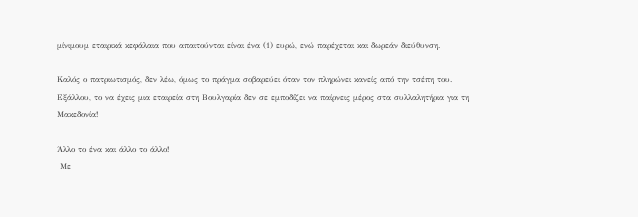μίνιμουμ εταιρικά κεφάλαια που απαιτούνται είναι ένα (1) ευρώ, ενώ παρέχεται και δωρεάν διεύθυνση.

Καλός ο πατριωτισμός, δεν λέω, όμως το πράγμα σοβαρεύει όταν τον πληρώνει κανείς από την τσέπη του. Εξάλλου, το να έχεις μια εταιρεία στη Βουλγαρία δεν σε εμποδίζει να παίρνεις μέρος στα συλλαλητήρια για τη Μακεδονία!

Άλλο το ένα και άλλο το άλλο!
 Με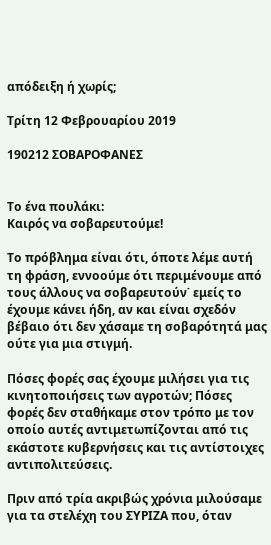απόδειξη ή χωρίς;

Τρίτη 12 Φεβρουαρίου 2019

190212 ΣΟΒΑΡΟΦΑΝΕΣ


Το ένα πουλάκι:
Καιρός να σοβαρευτούμε!

Το πρόβλημα είναι ότι, όποτε λέμε αυτή τη φράση, εννοούμε ότι περιμένουμε από τους άλλους να σοβαρευτούν˙ εμείς το έχουμε κάνει ήδη, αν και είναι σχεδόν βέβαιο ότι δεν χάσαμε τη σοβαρότητά μας ούτε για μια στιγμή.

Πόσες φορές σας έχουμε μιλήσει για τις κινητοποιήσεις των αγροτών; Πόσες φορές δεν σταθήκαμε στον τρόπο με τον οποίο αυτές αντιμετωπίζονται από τις εκάστοτε κυβερνήσεις και τις αντίστοιχες αντιπολιτεύσεις.

Πριν από τρία ακριβώς χρόνια μιλούσαμε για τα στελέχη του ΣΥΡΙΖΑ που, όταν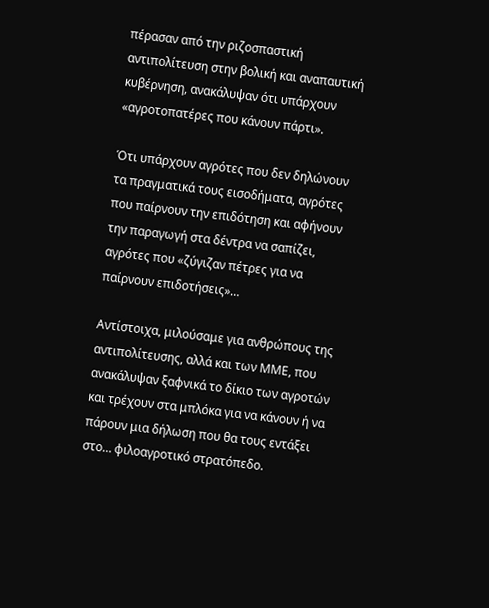πέρασαν από την ριζοσπαστική αντιπολίτευση στην βολική και αναπαυτική κυβέρνηση, ανακάλυψαν ότι υπάρχουν «αγροτοπατέρες που κάνουν πάρτι».

Ότι υπάρχουν αγρότες που δεν δηλώνουν τα πραγματικά τους εισοδήματα, αγρότες που παίρνουν την επιδότηση και αφήνουν την παραγωγή στα δέντρα να σαπίζει, αγρότες που «ζύγιζαν πέτρες για να παίρνουν επιδοτήσεις»…

Αντίστοιχα, μιλούσαμε για ανθρώπους της αντιπολίτευσης, αλλά και των ΜΜΕ, που ανακάλυψαν ξαφνικά το δίκιο των αγροτών και τρέχουν στα μπλόκα για να κάνουν ή να πάρουν μια δήλωση που θα τους εντάξει στο… φιλοαγροτικό στρατόπεδο.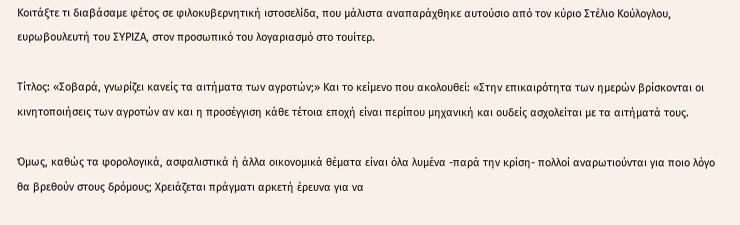Κοιτάξτε τι διαβάσαμε φέτος σε φιλοκυβερνητική ιστοσελίδα, που μάλιστα αναπαράχθηκε αυτούσιο από τον κύριο Στέλιο Κούλογλου, ευρωβουλευτή του ΣΥΡΙΖΑ, στον προσωπικό του λογαριασμό στο τουίτερ.

Τίτλος: «Σοβαρά, γνωρίζει κανείς τα αιτήματα των αγροτών;» Και το κείμενο που ακολουθεί: «Στην επικαιρότητα των ημερών βρίσκονται οι κινητοποιήσεις των αγροτών αν και η προσέγγιση κάθε τέτοια εποχή είναι περίπου μηχανική και ουδείς ασχολείται με τα αιτήματά τους.

Όμως, καθώς τα φορολογικά, ασφαλιστικά ή άλλα οικονομικά θέματα είναι όλα λυμένα -παρά την κρίση- πολλοί αναρωτιούνται για ποιο λόγο θα βρεθούν στους δρόμους; Χρειάζεται πράγματι αρκετή έρευνα για να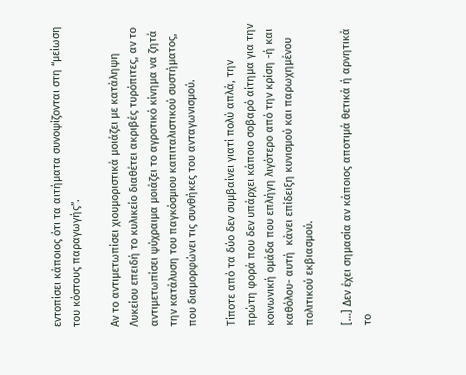εντοπίσει κάποιος ότι τα αιτήματα συνοψίζονται στη “μείωση του κόστους παραγωγής”.

Αν το αντιμετωπίσει χιουμοριστικά μοιάζει με κατάληψη Λυκείου επειδή το κυλικείο διαθέτει ακριβές τυρόπιτες, αν το αντιμετωπίσει ψύχραιμα μοιάζει το αγροτικό κίνημα να ζητά την κατάλυση του παγκόσμιου καπιταλιστικού συστήματος, που διαμορφώνει τις συνθήκες του ανταγωνισμού.

Τίποτε από τα δύο δεν συμβαίνει γιατί πολύ απλά, την πρώτη φορά που δεν υπάρχει κάποιο σοβαρό αίτημα για την κοινωνική ομάδα που επλήγη λιγότερο από την κρίση -ή και καθόλου- αυτή  κάνει επίδειξη κυνισμού και παρωχημένου πολιτικού εκβιασμού.

[…] Δεν έχει σημασία αν κάποιος αποτιμά θετικά ή αρνητικά το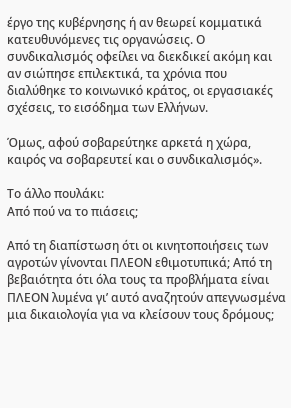έργο της κυβέρνησης ή αν θεωρεί κομματικά κατευθυνόμενες τις οργανώσεις. Ο συνδικαλισμός οφείλει να διεκδικεί ακόμη και αν σιώπησε επιλεκτικά, τα χρόνια που διαλύθηκε το κοινωνικό κράτος, οι εργασιακές σχέσεις, το εισόδημα των Ελλήνων.

Όμως, αφού σοβαρεύτηκε αρκετά η χώρα, καιρός να σοβαρευτεί και ο συνδικαλισμός».

Το άλλο πουλάκι:
Από πού να το πιάσεις;

Από τη διαπίστωση ότι οι κινητοποιήσεις των αγροτών γίνονται ΠΛΕΟΝ εθιμοτυπικά; Από τη βεβαιότητα ότι όλα τους τα προβλήματα είναι ΠΛΕΟΝ λυμένα γι’ αυτό αναζητούν απεγνωσμένα μια δικαιολογία για να κλείσουν τους δρόμους;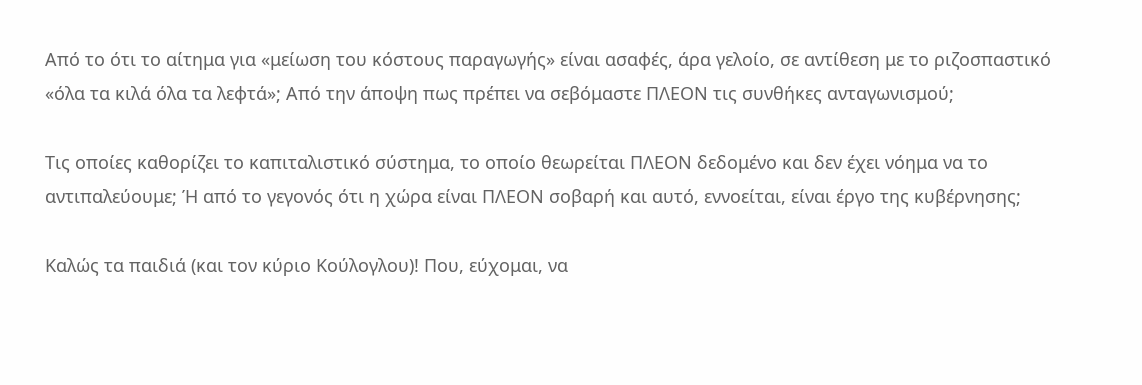Από το ότι το αίτημα για «μείωση του κόστους παραγωγής» είναι ασαφές, άρα γελοίο, σε αντίθεση με το ριζοσπαστικό «όλα τα κιλά όλα τα λεφτά»; Από την άποψη πως πρέπει να σεβόμαστε ΠΛΕΟΝ τις συνθήκες ανταγωνισμού;

Τις οποίες καθορίζει το καπιταλιστικό σύστημα, το οποίο θεωρείται ΠΛΕΟΝ δεδομένο και δεν έχει νόημα να το αντιπαλεύουμε; Ή από το γεγονός ότι η χώρα είναι ΠΛΕΟΝ σοβαρή και αυτό, εννοείται, είναι έργο της κυβέρνησης;

Καλώς τα παιδιά (και τον κύριο Κούλογλου)! Που, εύχομαι, να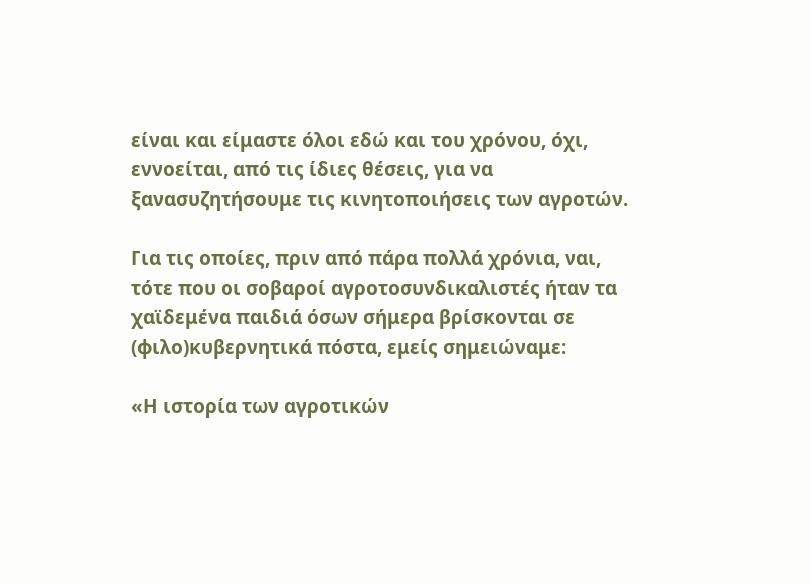είναι και είμαστε όλοι εδώ και του χρόνου, όχι, εννοείται, από τις ίδιες θέσεις, για να ξανασυζητήσουμε τις κινητοποιήσεις των αγροτών.

Για τις οποίες, πριν από πάρα πολλά χρόνια, ναι, τότε που οι σοβαροί αγροτοσυνδικαλιστές ήταν τα χαϊδεμένα παιδιά όσων σήμερα βρίσκονται σε (φιλο)κυβερνητικά πόστα, εμείς σημειώναμε:

«Η ιστορία των αγροτικών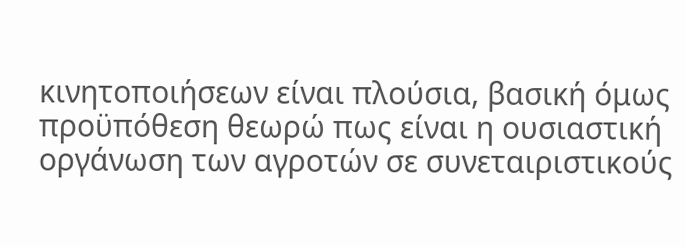κινητοποιήσεων είναι πλούσια, βασική όμως προϋπόθεση θεωρώ πως είναι η ουσιαστική οργάνωση των αγροτών σε συνεταιριστικούς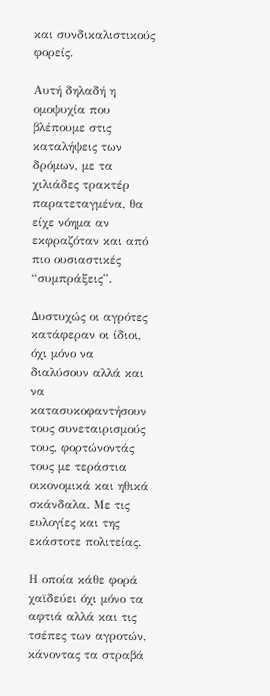και συνδικαλιστικούς φορείς.

Αυτή δηλαδή η ομοψυχία που βλέπουμε στις καταλήψεις των δρόμων, με τα χιλιάδες τρακτέρ παρατεταγμένα, θα είχε νόημα αν εκφραζόταν και από πιο ουσιαστικές “συμπράξεις”.

Δυστυχώς οι αγρότες κατάφεραν οι ίδιοι, όχι μόνο να διαλύσουν αλλά και να κατασυκοφαντήσουν τους συνεταιρισμούς τους, φορτώνοντάς τους με τεράστια οικονομικά και ηθικά σκάνδαλα. Με τις ευλογίες και της εκάστοτε πολιτείας.

Η οποία κάθε φορά χαϊδεύει όχι μόνο τα αφτιά αλλά και τις τσέπες των αγροτών, κάνοντας τα στραβά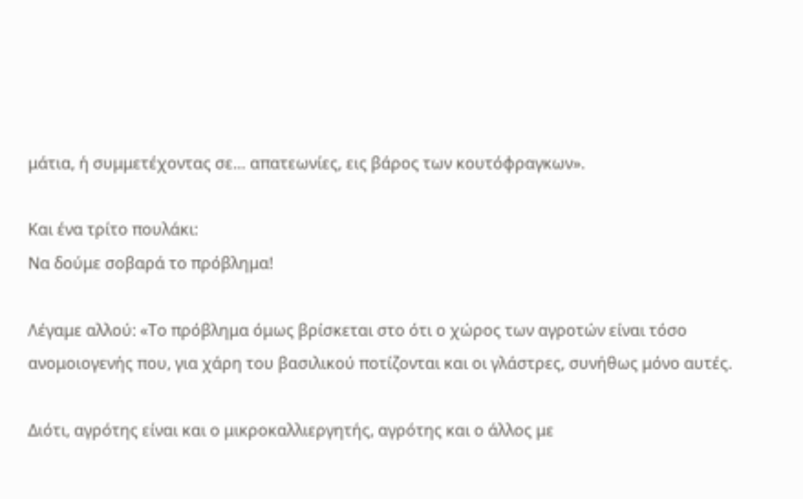μάτια, ή συμμετέχοντας σε… απατεωνίες, εις βάρος των κουτόφραγκων».

Και ένα τρίτο πουλάκι:
Να δούμε σοβαρά το πρόβλημα!

Λέγαμε αλλού: «Το πρόβλημα όμως βρίσκεται στο ότι ο χώρος των αγροτών είναι τόσο ανομοιογενής που, για χάρη του βασιλικού ποτίζονται και οι γλάστρες, συνήθως μόνο αυτές.

Διότι, αγρότης είναι και ο μικροκαλλιεργητής, αγρότης και ο άλλος με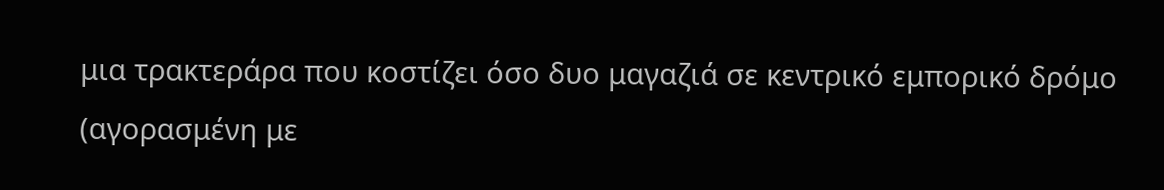μια τρακτεράρα που κοστίζει όσο δυο μαγαζιά σε κεντρικό εμπορικό δρόμο (αγορασμένη με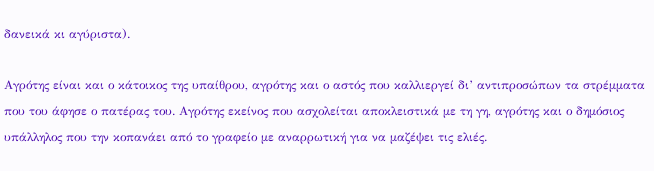δανεικά κι αγύριστα).

Αγρότης είναι και ο κάτοικος της υπαίθρου, αγρότης και ο αστός που καλλιεργεί δι’ αντιπροσώπων τα στρέμματα που του άφησε ο πατέρας του. Αγρότης εκείνος που ασχολείται αποκλειστικά με τη γη, αγρότης και ο δημόσιος υπάλληλος που την κοπανάει από το γραφείο με αναρρωτική για να μαζέψει τις ελιές.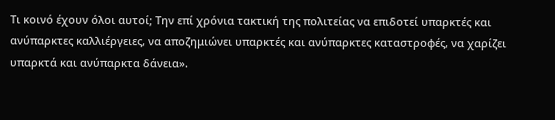Τι κοινό έχουν όλοι αυτοί; Την επί χρόνια τακτική της πολιτείας να επιδοτεί υπαρκτές και ανύπαρκτες καλλιέργειες, να αποζημιώνει υπαρκτές και ανύπαρκτες καταστροφές, να χαρίζει υπαρκτά και ανύπαρκτα δάνεια».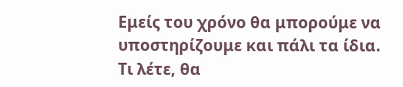Εμείς του χρόνο θα μπορούμε να υποστηρίζουμε και πάλι τα ίδια. Τι λέτε, θα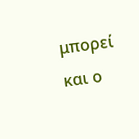μπορεί και ο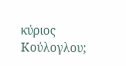κύριος Κούλογλου;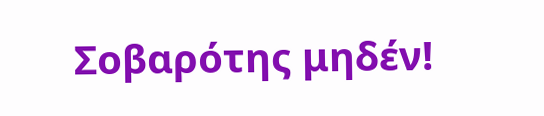Σοβαρότης μηδέν!